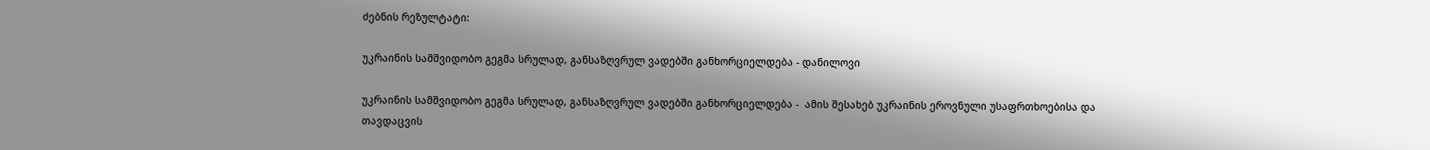ძებნის რეზულტატი:

უკრაინის სამშვიდობო გეგმა სრულად, განსაზღვრულ ვადებში განხორციელდება - დანილოვი

უკრაინის სამშვიდობო გეგმა სრულად, განსაზღვრულ ვადებში განხორციელდება -  ამის შესახებ უკრაინის ეროვნული უსაფრთხოებისა და თავდაცვის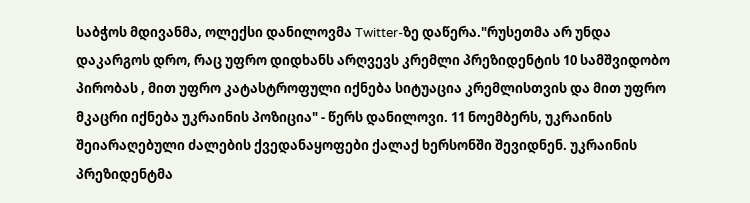საბჭოს მდივანმა, ოლექსი დანილოვმა Twitter-ზე დაწერა."რუსეთმა არ უნდა დაკარგოს დრო, რაც უფრო დიდხანს არღვევს კრემლი პრეზიდენტის 10 სამშვიდობო პირობას , მით უფრო კატასტროფული იქნება სიტუაცია კრემლისთვის და მით უფრო მკაცრი იქნება უკრაინის პოზიცია" - წერს დანილოვი. 11 ნოემბერს, უკრაინის შეიარაღებული ძალების ქვედანაყოფები ქალაქ ხერსონში შევიდნენ. უკრაინის პრეზიდენტმა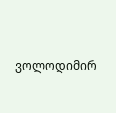ვოლოდიმირ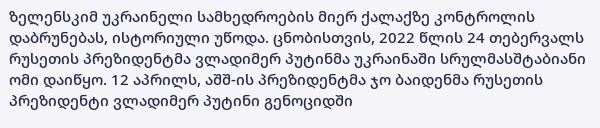ზელენსკიმ უკრაინელი სამხედროების მიერ ქალაქზე კონტროლის დაბრუნებას, ისტორიული უწოდა. ცნობისთვის, 2022 წლის 24 თებერვალს რუსეთის პრეზიდენტმა ვლადიმერ პუტინმა უკრაინაში სრულმასშტაბიანი ომი დაიწყო. 12 აპრილს, აშშ-ის პრეზიდენტმა ჯო ბაიდენმა რუსეთის პრეზიდენტი ვლადიმერ პუტინი გენოციდში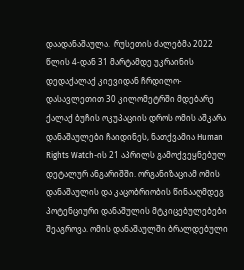დაადანაშაულა.  რუსეთის ძალებმა 2022 წლის 4-დან 31 მარტამდე უკრაინის დედაქალაქ კიევიდან ჩრდილო-დასავლეთით 30 კილომეტრში მდებარე ქალაქ ბუჩის ოკუპაციის დროს ომის აშკარა დანაშაულები ჩაიდინეს, ნათქვამია Human Rights Watch-ის 21 აპრილს გამოქვეყნებულ დეტალურ ანგარიშში. ორგანიზაციამ ომის დანაშაულის და კაცობრიობის წინააღმდეგ პოტენციური დანაშულის მტკიცებულებები შეაგროვა. ომის დანაშაულში ბრალდებული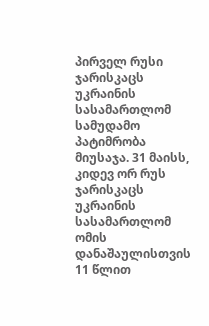პირველ რუსი ჯარისკაცს უკრაინის სასამართლომ სამუდამო პატიმრობა მიუსაჯა. 31 მაისს, კიდევ ორ რუს ჯარისკაცს უკრაინის სასამართლომ ომის დანაშაულისთვის 11 წლით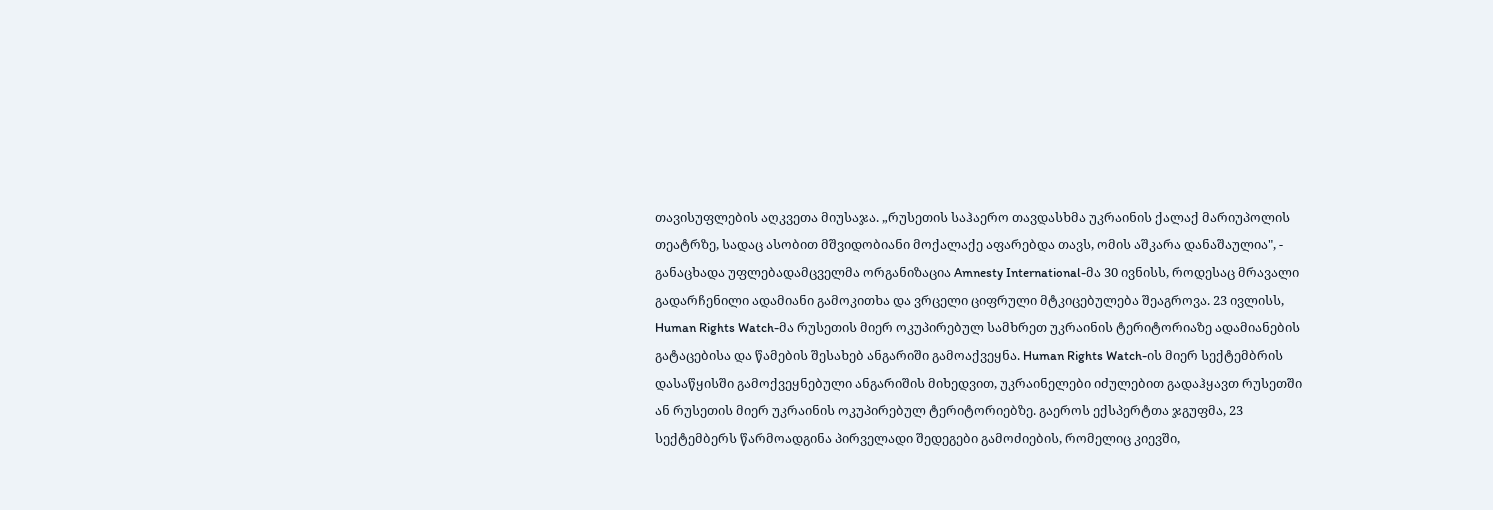თავისუფლების აღკვეთა მიუსაჯა. „რუსეთის საჰაერო თავდასხმა უკრაინის ქალაქ მარიუპოლის თეატრზე, სადაც ასობით მშვიდობიანი მოქალაქე აფარებდა თავს, ომის აშკარა დანაშაულია", - განაცხადა უფლებადამცველმა ორგანიზაცია Amnesty International-მა 30 ივნისს, როდესაც მრავალი გადარჩენილი ადამიანი გამოკითხა და ვრცელი ციფრული მტკიცებულება შეაგროვა. 23 ივლისს, Human Rights Watch-მა რუსეთის მიერ ოკუპირებულ სამხრეთ უკრაინის ტერიტორიაზე ადამიანების გატაცებისა და წამების შესახებ ანგარიში გამოაქვეყნა. Human Rights Watch-ის მიერ სექტემბრის დასაწყისში გამოქვეყნებული ანგარიშის მიხედვით, უკრაინელები იძულებით გადაჰყავთ რუსეთში ან რუსეთის მიერ უკრაინის ოკუპირებულ ტერიტორიებზე. გაეროს ექსპერტთა ჯგუფმა, 23 სექტემბერს წარმოადგინა პირველადი შედეგები გამოძიების, რომელიც კიევში,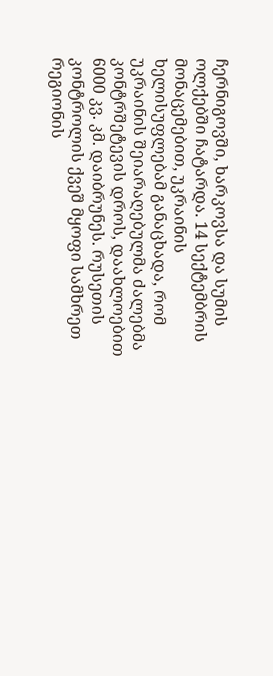ჩერნიგოვში, ხარკოვსა და სუმის ოლქებში ჩატარდა. 14 სექტემბრის მონაცემებით, უკრაინის ხელისუფლებამ განაცხადა, რომ უკრაინის შეიარაღებულმა ძალებმა კონტრშეტევის დროს, დაახლოებით 6000 კვ. კმ. დაიბრუნეს. რუსეთის კონტროლის ქვეშ მყოფი სამხრეთ რეგიონის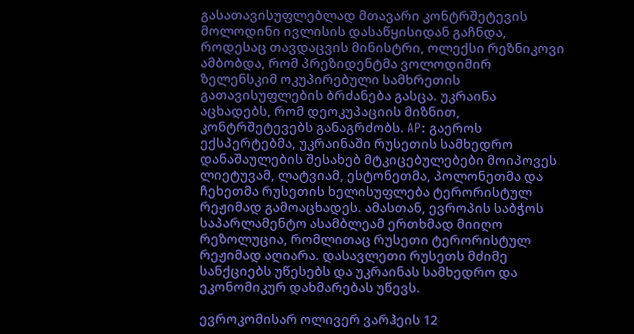გასათავისუფლებლად მთავარი კონტრშეტევის მოლოდინი ივლისის დასაწყისიდან გაჩნდა, როდესაც თავდაცვის მინისტრი, ოლექსი რეზნიკოვი ამბობდა, რომ პრეზიდენტმა ვოლოდიმირ ზელენსკიმ ოკუპირებული სამხრეთის გათავისუფლების ბრძანება გასცა. უკრაინა აცხადებს, რომ დეოკუპაციის მიზნით, კონტრშეტევებს განაგრძობს. AP: გაეროს ექსპერტებმა, უკრაინაში რუსეთის სამხედრო დანაშაულების შესახებ მტკიცებულებები მოიპოვეს ლიეტუვამ, ლატვიამ, ესტონეთმა, პოლონეთმა და ჩეხეთმა რუსეთის ხელისუფლება ტერორისტულ რეჟიმად გამოაცხადეს. ამასთან, ევროპის საბჭოს საპარლამენტო ასამბლეამ ერთხმად მიიღო რეზოლუცია, რომლითაც რუსეთი ტერორისტულ რეჟიმად აღიარა. დასავლეთი რუსეთს მძიმე სანქციებს უწესებს და უკრაინას სამხედრო და ეკონომიკურ დახმარებას უწევს.

ევროკომისარ ოლივერ ვარჰეის 12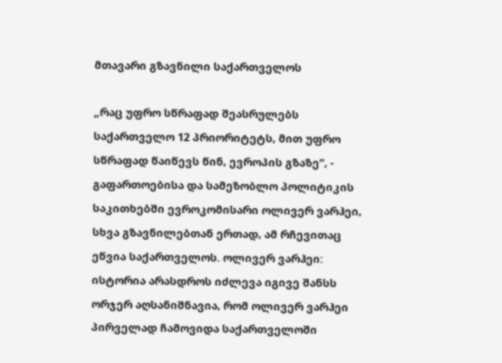მთავარი გზავნილი საქართველოს

„რაც უფრო სწრაფად შეასრულებს საქართველო 12 პრიორიტეტს, მით უფრო სწრაფად წაიწევს წინ, ევროპის გზაზე“, - გაფართოებისა და სამეზობლო პოლიტიკის საკითხებში ევროკომისარი ოლივერ ვარჰეი, სხვა გზავნილებთან ერთად, ამ რჩევითაც ეწვია საქართველოს. ოლივერ ვარჰეი: ისტორია არასდროს იძლევა იგივე შანსს ორჯერ აღსანიშნავია, რომ ოლივერ ვარჰეი პირველად ჩამოვიდა საქართველოში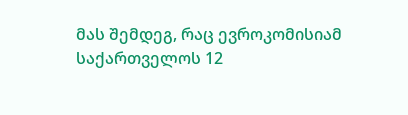მას შემდეგ, რაც ევროკომისიამ საქართველოს 12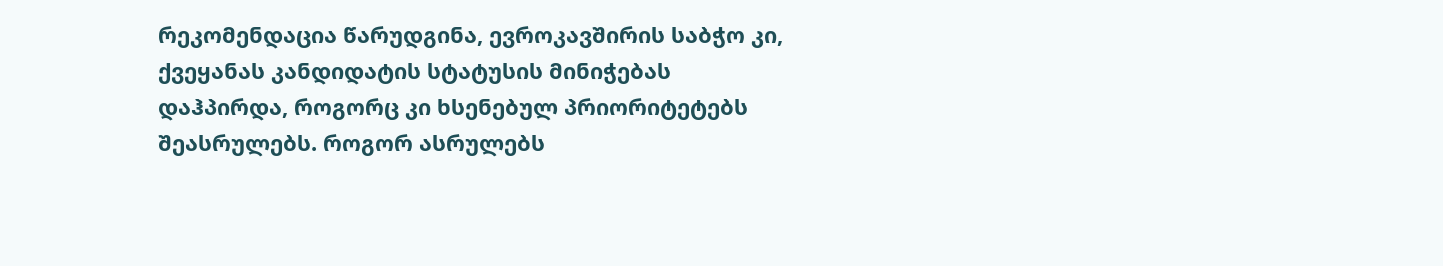რეკომენდაცია წარუდგინა, ევროკავშირის საბჭო კი, ქვეყანას კანდიდატის სტატუსის მინიჭებას დაჰპირდა, როგორც კი ხსენებულ პრიორიტეტებს შეასრულებს. როგორ ასრულებს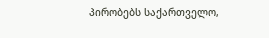პირობებს საქართველო,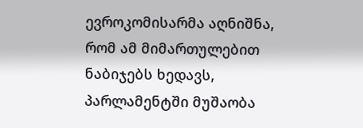ევროკომისარმა აღნიშნა, რომ ამ მიმართულებით ნაბიჯებს ხედავს, პარლამენტში მუშაობა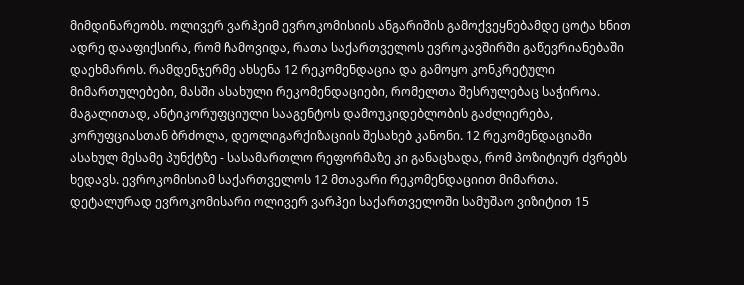მიმდინარეობს. ოლივერ ვარჰეიმ ევროკომისიის ანგარიშის გამოქვეყნებამდე ცოტა ხნით ადრე დააფიქსირა, რომ ჩამოვიდა, რათა საქართველოს ევროკავშირში გაწევრიანებაში დაეხმაროს. რამდენჯერმე ახსენა 12 რეკომენდაცია და გამოყო კონკრეტული მიმართულებები, მასში ასახული რეკომენდაციები, რომელთა შესრულებაც საჭიროა. მაგალითად, ანტიკორუფციული სააგენტოს დამოუკიდებლობის გაძლიერება, კორუფციასთან ბრძოლა, დეოლიგარქიზაციის შესახებ კანონი. 12 რეკომენდაციაში ასახულ მესამე პუნქტზე - სასამართლო რეფორმაზე კი განაცხადა, რომ პოზიტიურ ძვრებს ხედავს. ევროკომისიამ საქართველოს 12 მთავარი რეკომენდაციით მიმართა. დეტალურად ევროკომისარი ოლივერ ვარჰეი საქართველოში სამუშაო ვიზიტით 15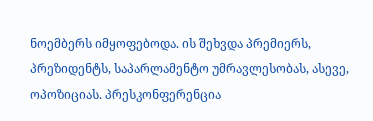ნოემბერს იმყოფებოდა. ის შეხვდა პრემიერს, პრეზიდენტს, საპარლამენტო უმრავლესობას, ასევე, ოპოზიციას. პრესკონფერენცია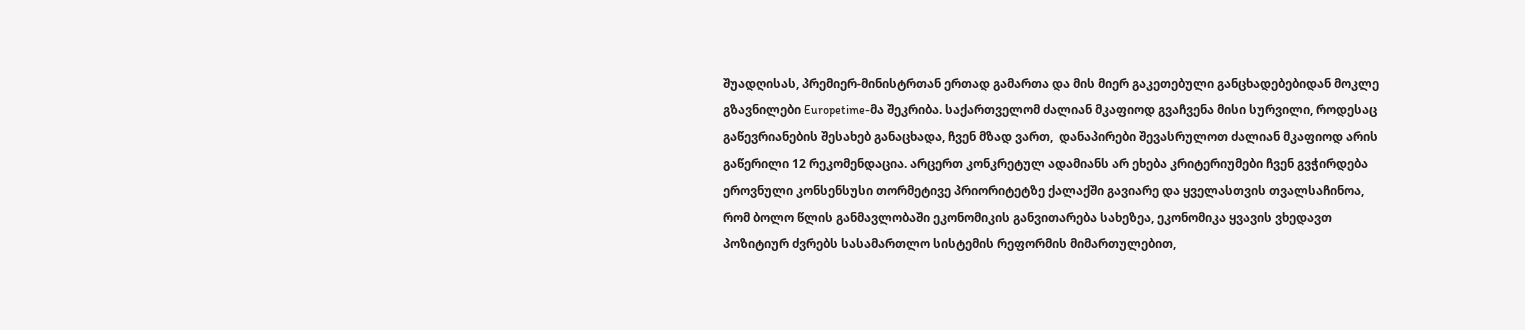შუადღისას, პრემიერ-მინისტრთან ერთად გამართა და მის მიერ გაკეთებული განცხადებებიდან მოკლე გზავნილები Europetime-მა შეკრიბა. საქართველომ ძალიან მკაფიოდ გვაჩვენა მისი სურვილი, როდესაც გაწევრიანების შესახებ განაცხადა, ჩვენ მზად ვართ,  დანაპირები შევასრულოთ ძალიან მკაფიოდ არის გაწერილი 12 რეკომენდაცია. არცერთ კონკრეტულ ადამიანს არ ეხება კრიტერიუმები ჩვენ გვჭირდება ეროვნული კონსენსუსი თორმეტივე პრიორიტეტზე ქალაქში გავიარე და ყველასთვის თვალსაჩინოა, რომ ბოლო წლის განმავლობაში ეკონომიკის განვითარება სახეზეა, ეკონომიკა ყვავის ვხედავთ პოზიტიურ ძვრებს სასამართლო სისტემის რეფორმის მიმართულებით,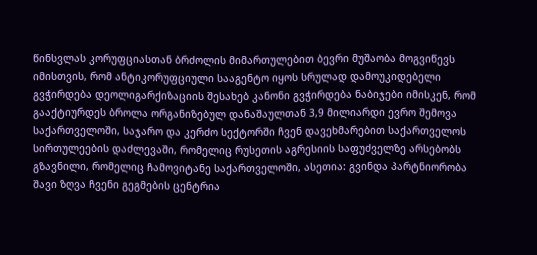წინსვლას კორუფციასთან ბრძოლის მიმართულებით ბევრი მუშაობა მოგვიწევს იმისთვის, რომ ანტიკორუფციული სააგენტო იყოს სრულად დამოუკიდებელი გვჭირდება დეოლიგარქიზაციის შესახებ კანონი გვჭირდება ნაბიჯები იმისკენ, რომ გააქტიურდეს ბროლა ორგანიზებულ დანაშაულთან 3,9 მილიარდი ევრო შემოვა საქართველოში, საჯარო და კერძო სექტორში ჩვენ დავეხმარებით საქართველოს სირთულეების დაძლევაში, რომელიც რუსეთის აგრესიის საფუძველზე არსებობს გზავნილი, რომელიც ჩამოვიტანე საქართველოში, ასეთია: გვინდა პარტნიორობა შავი ზღვა ჩვენი გეგმების ცენტრია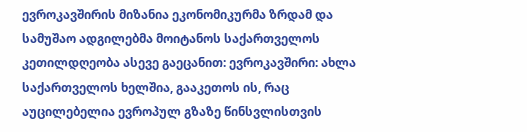ევროკავშირის მიზანია ეკონომიკურმა ზრდამ და სამუშაო ადგილებმა მოიტანოს საქართველოს კეთილდღეობა ასევე გაეცანით: ევროკავშირი: ახლა საქართველოს ხელშია, გააკეთოს ის, რაც აუცილებელია ევროპულ გზაზე წინსვლისთვის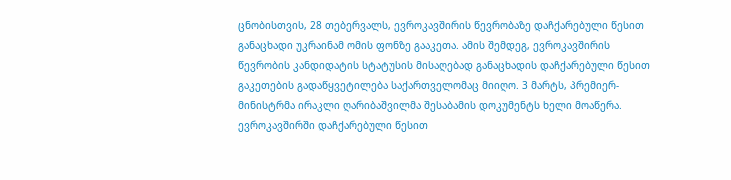ცნობისთვის, 28 თებერვალს, ევროკავშირის წევრობაზე დაჩქარებული წესით განაცხადი უკრაინამ ომის ფონზე გააკეთა. ამის შემდეგ, ევროკავშირის წევრობის კანდიდატის სტატუსის მისაღებად განაცხადის დაჩქარებული წესით გაკეთების გადაწყვეტილება საქართველომაც მიიღო. 3 მარტს, პრემიერ-მინისტრმა ირაკლი ღარიბაშვილმა შესაბამის დოკუმენტს ხელი მოაწერა.  ევროკავშირში დაჩქარებული წესით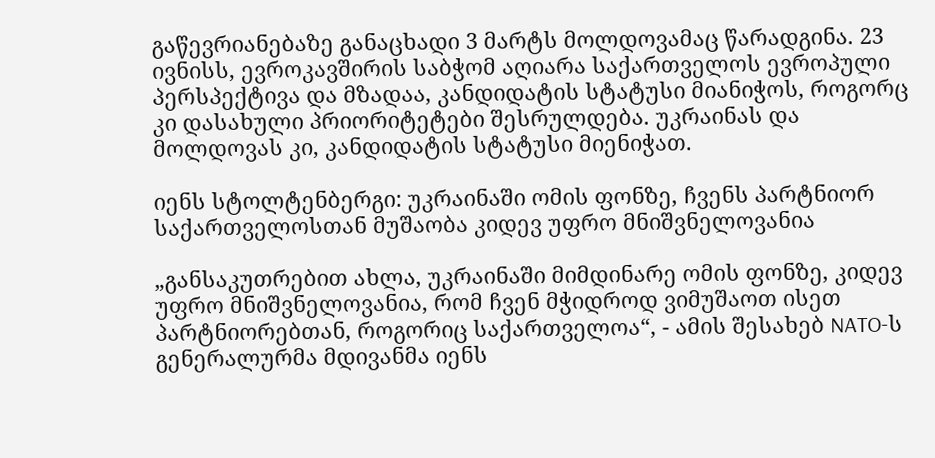გაწევრიანებაზე განაცხადი 3 მარტს მოლდოვამაც წარადგინა. 23 ივნისს, ევროკავშირის საბჭომ აღიარა საქართველოს ევროპული პერსპექტივა და მზადაა, კანდიდატის სტატუსი მიანიჭოს, როგორც კი დასახული პრიორიტეტები შესრულდება. უკრაინას და მოლდოვას კი, კანდიდატის სტატუსი მიენიჭათ.

იენს სტოლტენბერგი: უკრაინაში ომის ფონზე, ჩვენს პარტნიორ საქართველოსთან მუშაობა კიდევ უფრო მნიშვნელოვანია

„განსაკუთრებით ახლა, უკრაინაში მიმდინარე ომის ფონზე, კიდევ უფრო მნიშვნელოვანია, რომ ჩვენ მჭიდროდ ვიმუშაოთ ისეთ პარტნიორებთან, როგორიც საქართველოა“, - ამის შესახებ NATO-ს გენერალურმა მდივანმა იენს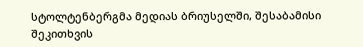სტოლტენბერგმა მედიას ბრიუსელში, შესაბამისი შეკითხვის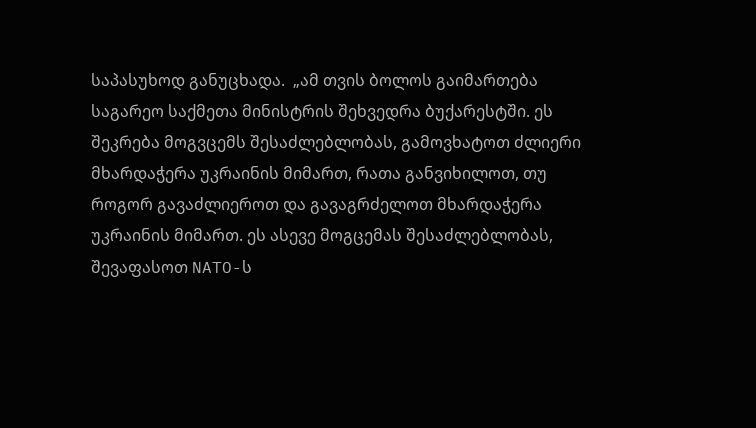საპასუხოდ განუცხადა.  „ამ თვის ბოლოს გაიმართება საგარეო საქმეთა მინისტრის შეხვედრა ბუქარესტში. ეს შეკრება მოგვცემს შესაძლებლობას, გამოვხატოთ ძლიერი მხარდაჭერა უკრაინის მიმართ, რათა განვიხილოთ, თუ როგორ გავაძლიეროთ და გავაგრძელოთ მხარდაჭერა უკრაინის მიმართ. ეს ასევე მოგცემას შესაძლებლობას, შევაფასოთ NATO-ს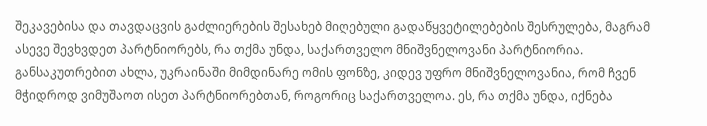შეკავებისა და თავდაცვის გაძლიერების შესახებ მიღებული გადაწყვეტილებების შესრულება, მაგრამ ასევე შევხვდეთ პარტნიორებს, რა თქმა უნდა, საქართველო მნიშვნელოვანი პარტნიორია. განსაკუთრებით ახლა, უკრაინაში მიმდინარე ომის ფონზე, კიდევ უფრო მნიშვნელოვანია, რომ ჩვენ მჭიდროდ ვიმუშაოთ ისეთ პარტნიორებთან, როგორიც საქართველოა. ეს, რა თქმა უნდა, იქნება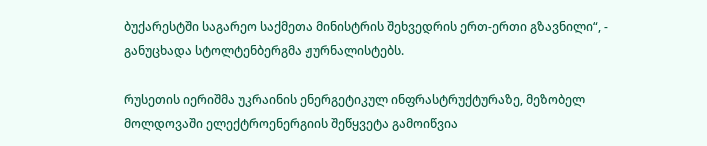ბუქარესტში საგარეო საქმეთა მინისტრის შეხვედრის ერთ-ერთი გზავნილი“, - განუცხადა სტოლტენბერგმა ჟურნალისტებს.

რუსეთის იერიშმა უკრაინის ენერგეტიკულ ინფრასტრუქტურაზე, მეზობელ მოლდოვაში ელექტროენერგიის შეწყვეტა გამოიწვია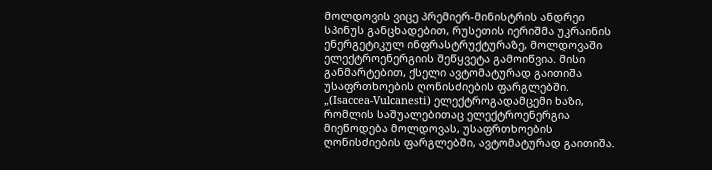მოლდოვის ვიცე პრემიერ-მინისტრის ანდრეი სპინუს განცხადებით, რუსეთის იერიშმა უკრაინის ენერგეტიკულ ინფრასტრუქტურაზე, მოლდოვაში ელექტროენერგიის შეწყვეტა გამოიწვია. მისი განმარტებით, ქსელი ავტომატურად გაითიშა უსაფრთხოების ღონისძიების ფარგლებში. „(Isaccea-Vulcanesti) ელექტროგადამცემი ხაზი, რომლის საშუალებითაც ელექტროენერგია მიეწოდება მოლდოვას, უსაფრთხოების ღონისძიების ფარგლებში, ავტომატურად გაითიშა.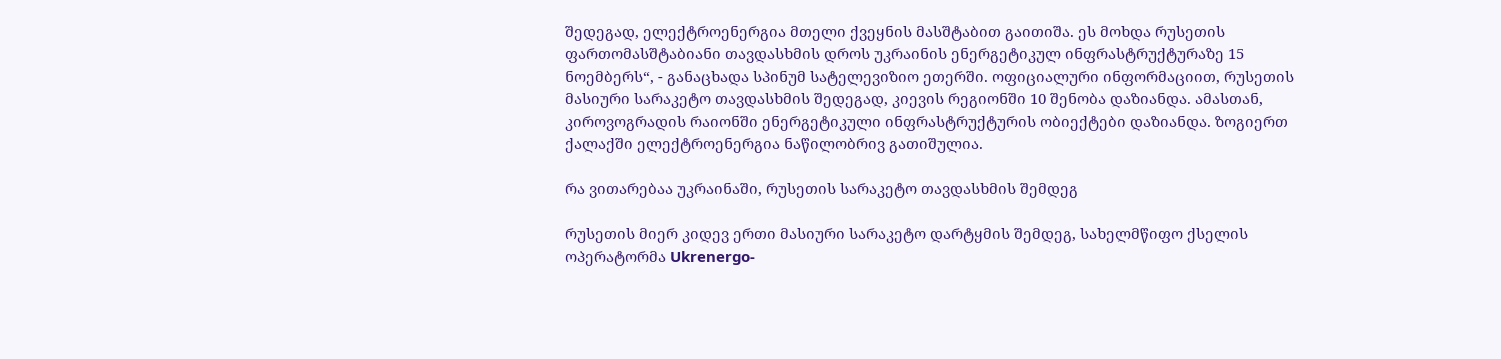შედეგად, ელექტროენერგია მთელი ქვეყნის მასშტაბით გაითიშა. ეს მოხდა რუსეთის ფართომასშტაბიანი თავდასხმის დროს უკრაინის ენერგეტიკულ ინფრასტრუქტურაზე 15 ნოემბერს“, - განაცხადა სპინუმ სატელევიზიო ეთერში. ოფიციალური ინფორმაციით, რუსეთის მასიური სარაკეტო თავდასხმის შედეგად, კიევის რეგიონში 10 შენობა დაზიანდა. ამასთან, კიროვოგრადის რაიონში ენერგეტიკული ინფრასტრუქტურის ობიექტები დაზიანდა. ზოგიერთ ქალაქში ელექტროენერგია ნაწილობრივ გათიშულია.

რა ვითარებაა უკრაინაში, რუსეთის სარაკეტო თავდასხმის შემდეგ

რუსეთის მიერ კიდევ ერთი მასიური სარაკეტო დარტყმის შემდეგ, სახელმწიფო ქსელის ოპერატორმა Ukrenergo-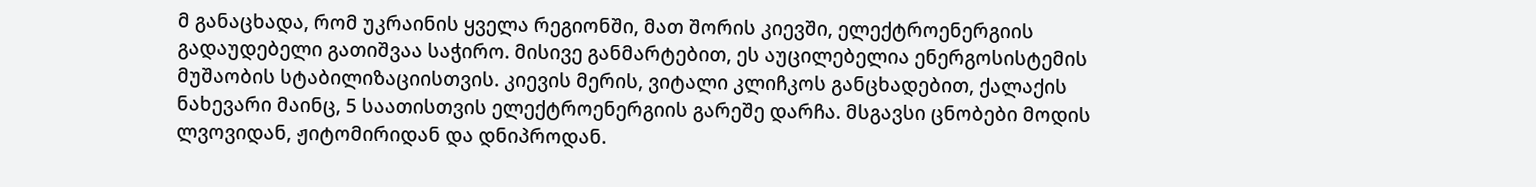მ განაცხადა, რომ უკრაინის ყველა რეგიონში, მათ შორის კიევში, ელექტროენერგიის გადაუდებელი გათიშვაა საჭირო. მისივე განმარტებით, ეს აუცილებელია ენერგოსისტემის მუშაობის სტაბილიზაციისთვის. კიევის მერის, ვიტალი კლიჩკოს განცხადებით, ქალაქის ნახევარი მაინც, 5 საათისთვის ელექტროენერგიის გარეშე დარჩა. მსგავსი ცნობები მოდის ლვოვიდან, ჟიტომირიდან და დნიპროდან.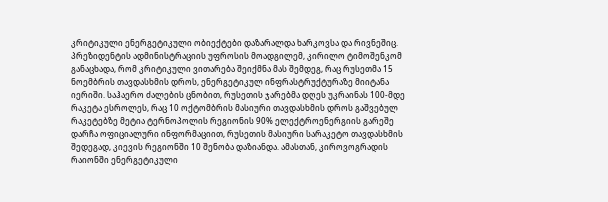კრიტიკული ენერგეტიკული ობიექტები დაზარალდა ხარკოვსა და რივნეშიც. პრეზიდენტის ადმინისტრაციის უფროსის მოადგილემ, კირილო ტიმოშენკომ განაცხადა, რომ კრიტიკული ვითარება შეიქმნა მას შემდეგ, რაც რუსეთმა 15 ნოემბრის თავდასხმის დროს, ენერგეტიკულ ინფრასტრუქტურაზე მიიტანა იერიში. საჰაერო ძალების ცნობით, რუსეთის ჯარებმა დღეს უკრაინას 100-მდე რაკეტა ესროლეს, რაც 10 ოქტომბრის მასიური თავდასხმის დროს გაშვებულ რაკეტებზე მეტია ტერნოპოლის რეგიონის 90% ელექტროენერგიის გარეშე დარჩა ოფიციალური ინფორმაციით, რუსეთის მასიური სარაკეტო თავდასხმის შედეგად, კიევის რეგიონში 10 შენობა დაზიანდა. ამასთან, კიროვოგრადის რაიონში ენერგეტიკული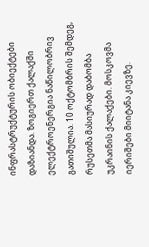ინფრასტრუქტურის ობიექტები დაზიანდა. ზოგიერთ ქალაქში ელექტროენერგია ნაწილობრივ გათიშულია. 10 ოქტომბრის შემდეგ, რუსეთმა მასიურად დაბომბა უკრაინის ქალაქები. მოსკოვმა იერიშები მიიტანა კიევზე.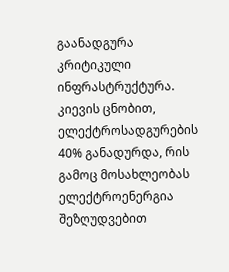გაანადგურა კრიტიკული ინფრასტრუქტურა. კიევის ცნობით, ელექტროსადგურების 40% განადურდა, რის გამოც მოსახლეობას ელექტროენერგია შეზღუდვებით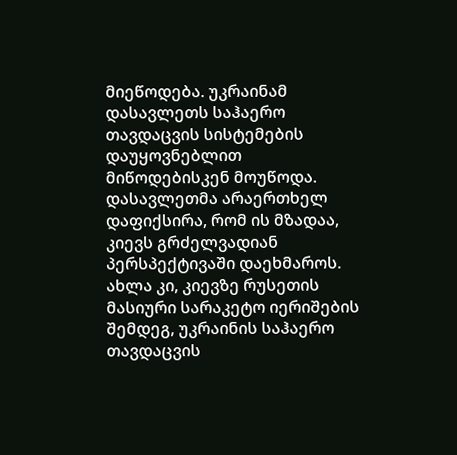მიეწოდება. უკრაინამ დასავლეთს საჰაერო თავდაცვის სისტემების დაუყოვნებლით მიწოდებისკენ მოუწოდა. დასავლეთმა არაერთხელ დაფიქსირა, რომ ის მზადაა, კიევს გრძელვადიან პერსპექტივაში დაეხმაროს. ახლა კი, კიევზე რუსეთის მასიური სარაკეტო იერიშების შემდეგ, უკრაინის საჰაერო თავდაცვის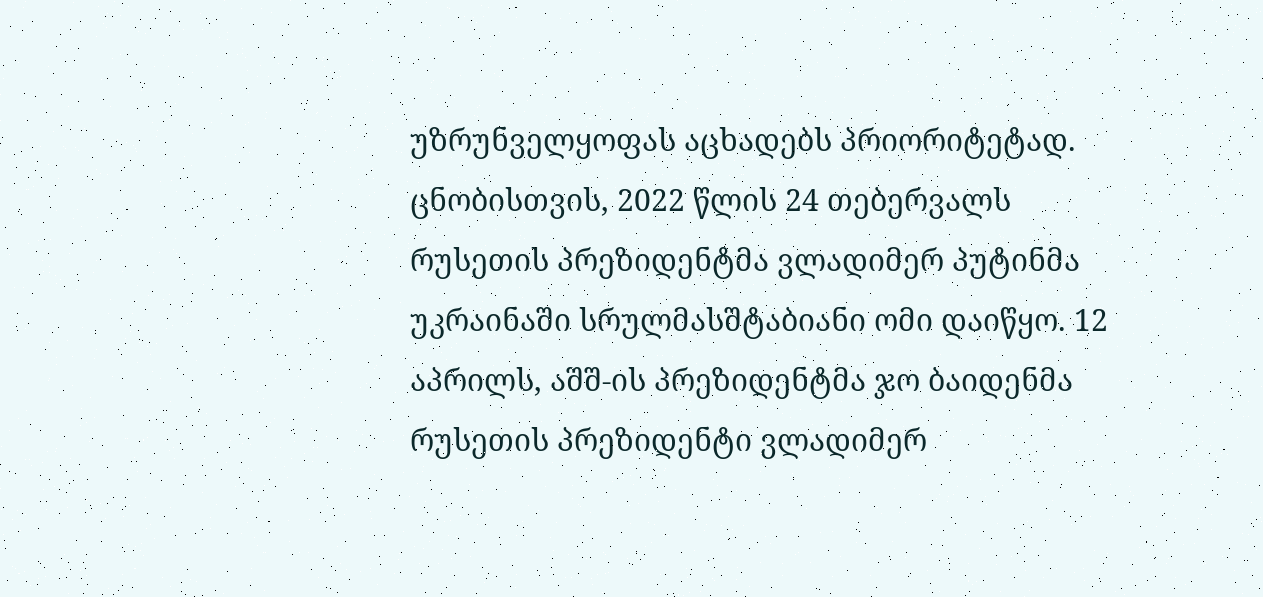უზრუნველყოფას აცხადებს პრიორიტეტად. ცნობისთვის, 2022 წლის 24 თებერვალს რუსეთის პრეზიდენტმა ვლადიმერ პუტინმა უკრაინაში სრულმასშტაბიანი ომი დაიწყო. 12 აპრილს, აშშ-ის პრეზიდენტმა ჯო ბაიდენმა რუსეთის პრეზიდენტი ვლადიმერ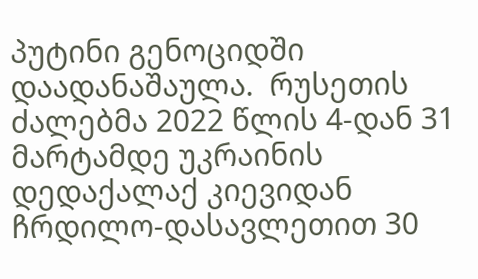პუტინი გენოციდში დაადანაშაულა.  რუსეთის ძალებმა 2022 წლის 4-დან 31 მარტამდე უკრაინის დედაქალაქ კიევიდან ჩრდილო-დასავლეთით 30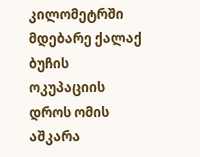კილომეტრში მდებარე ქალაქ ბუჩის ოკუპაციის დროს ომის აშკარა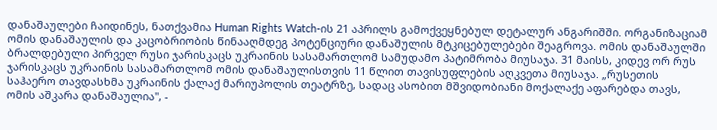დანაშაულები ჩაიდინეს, ნათქვამია Human Rights Watch-ის 21 აპრილს გამოქვეყნებულ დეტალურ ანგარიშში. ორგანიზაციამ ომის დანაშაულის და კაცობრიობის წინააღმდეგ პოტენციური დანაშულის მტკიცებულებები შეაგროვა. ომის დანაშაულში ბრალდებული პირველ რუსი ჯარისკაცს უკრაინის სასამართლომ სამუდამო პატიმრობა მიუსაჯა. 31 მაისს, კიდევ ორ რუს ჯარისკაცს უკრაინის სასამართლომ ომის დანაშაულისთვის 11 წლით თავისუფლების აღკვეთა მიუსაჯა. „რუსეთის საჰაერო თავდასხმა უკრაინის ქალაქ მარიუპოლის თეატრზე, სადაც ასობით მშვიდობიანი მოქალაქე აფარებდა თავს, ომის აშკარა დანაშაულია", -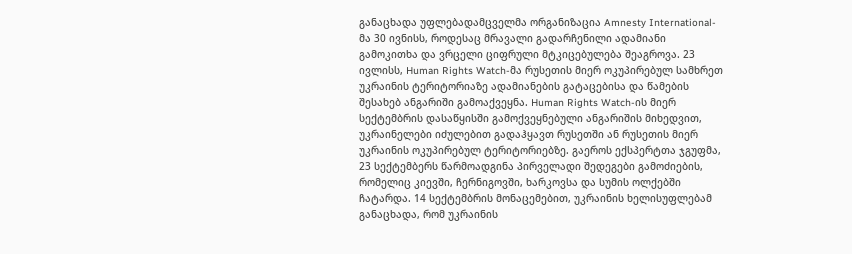განაცხადა უფლებადამცველმა ორგანიზაცია Amnesty International-მა 30 ივნისს, როდესაც მრავალი გადარჩენილი ადამიანი გამოკითხა და ვრცელი ციფრული მტკიცებულება შეაგროვა. 23 ივლისს, Human Rights Watch-მა რუსეთის მიერ ოკუპირებულ სამხრეთ უკრაინის ტერიტორიაზე ადამიანების გატაცებისა და წამების შესახებ ანგარიში გამოაქვეყნა. Human Rights Watch-ის მიერ სექტემბრის დასაწყისში გამოქვეყნებული ანგარიშის მიხედვით, უკრაინელები იძულებით გადაჰყავთ რუსეთში ან რუსეთის მიერ უკრაინის ოკუპირებულ ტერიტორიებზე. გაეროს ექსპერტთა ჯგუფმა, 23 სექტემბერს წარმოადგინა პირველადი შედეგები გამოძიების, რომელიც კიევში, ჩერნიგოვში, ხარკოვსა და სუმის ოლქებში ჩატარდა. 14 სექტემბრის მონაცემებით, უკრაინის ხელისუფლებამ განაცხადა, რომ უკრაინის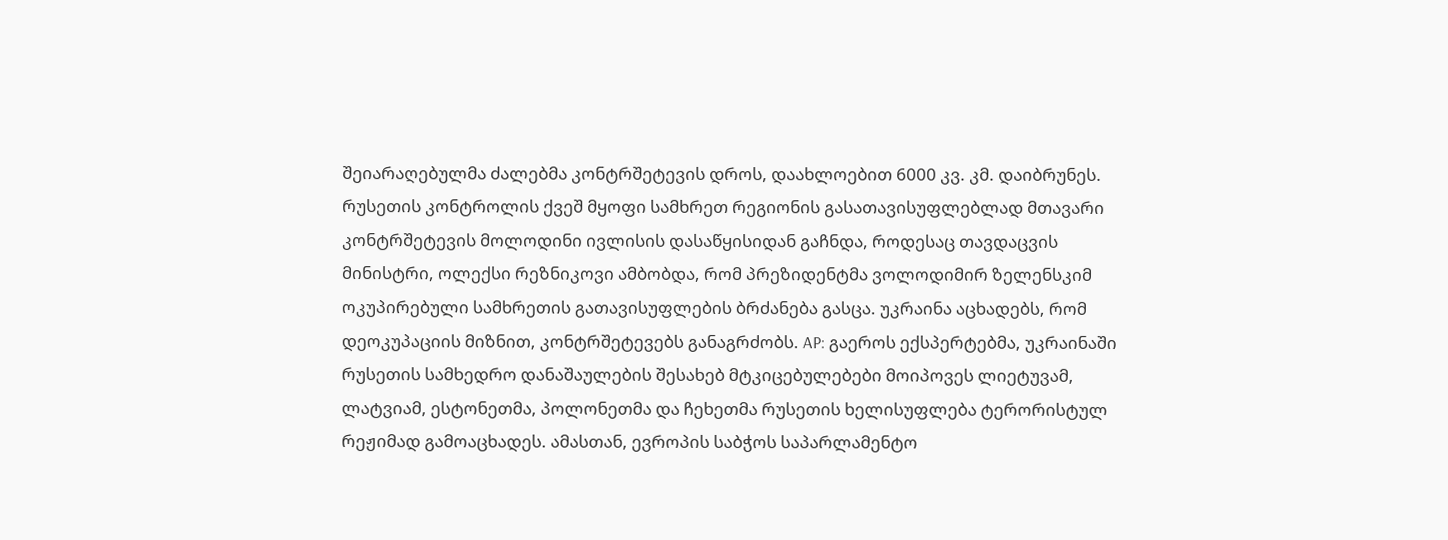შეიარაღებულმა ძალებმა კონტრშეტევის დროს, დაახლოებით 6000 კვ. კმ. დაიბრუნეს. რუსეთის კონტროლის ქვეშ მყოფი სამხრეთ რეგიონის გასათავისუფლებლად მთავარი კონტრშეტევის მოლოდინი ივლისის დასაწყისიდან გაჩნდა, როდესაც თავდაცვის მინისტრი, ოლექსი რეზნიკოვი ამბობდა, რომ პრეზიდენტმა ვოლოდიმირ ზელენსკიმ ოკუპირებული სამხრეთის გათავისუფლების ბრძანება გასცა. უკრაინა აცხადებს, რომ დეოკუპაციის მიზნით, კონტრშეტევებს განაგრძობს. AP: გაეროს ექსპერტებმა, უკრაინაში რუსეთის სამხედრო დანაშაულების შესახებ მტკიცებულებები მოიპოვეს ლიეტუვამ, ლატვიამ, ესტონეთმა, პოლონეთმა და ჩეხეთმა რუსეთის ხელისუფლება ტერორისტულ რეჟიმად გამოაცხადეს. ამასთან, ევროპის საბჭოს საპარლამენტო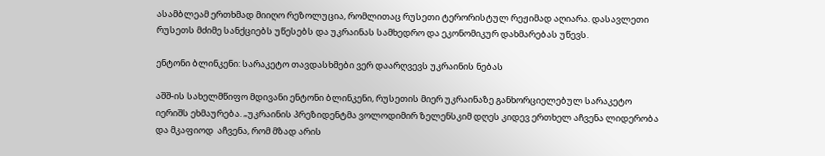ასამბლეამ ერთხმად მიიღო რეზოლუცია, რომლითაც რუსეთი ტერორისტულ რეჟიმად აღიარა. დასავლეთი რუსეთს მძიმე სანქციებს უწესებს და უკრაინას სამხედრო და ეკონომიკურ დახმარებას უწევს.

ენტონი ბლინკენი: სარაკეტო თავდასხმები ვერ დაარღვევს უკრაინის ნებას

აშშ-ის სახელმწიფო მდივანი ენტონი ბლინკენი, რუსეთის მიერ უკრაინაზე განხორციელებულ სარაკეტო იერიშს ეხმაურება. „უკრაინის პრეზიდენტმა ვოლოდიმირ ზელენსკიმ დღეს კიდევ ერთხელ აჩვენა ლიდერობა და მკაფიოდ  აჩვენა, რომ მზად არის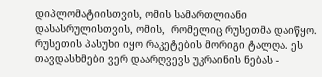დიპლომატიისთვის, ომის სამართლიანი დასასრულისთვის, ომის,  რომელიც რუსეთმა დაიწყო. რუსეთის პასუხი იყო რაკეტების მორიგი ტალღა. ეს თავდასხმები ვერ დაარღვევს უკრაინის ნებას -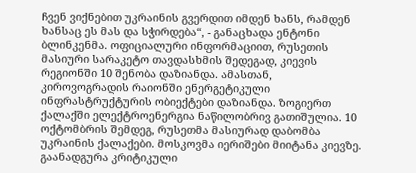ჩვენ ვიქნებით უკრაინის გვერდით იმდენ ხანს, რამდენ ხანსაც ეს მას და სჭირდება“, - განაცხადა ენტონი ბლინკენმა. ოფიციალური ინფორმაციით, რუსეთის მასიური სარაკეტო თავდასხმის შედეგად, კიევის რეგიონში 10 შენობა დაზიანდა. ამასთან, კიროვოგრადის რაიონში ენერგეტიკული ინფრასტრუქტურის ობიექტები დაზიანდა. ზოგიერთ ქალაქში ელექტროენერგია ნაწილობრივ გათიშულია. 10 ოქტომბრის შემდეგ, რუსეთმა მასიურად დაბომბა უკრაინის ქალაქები. მოსკოვმა იერიშები მიიტანა კიევზე. გაანადგურა კრიტიკული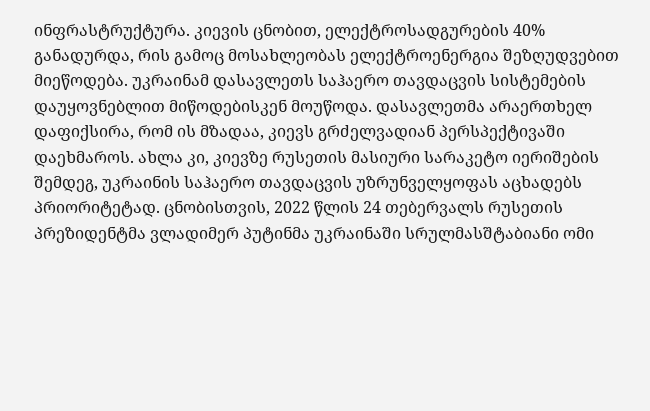ინფრასტრუქტურა. კიევის ცნობით, ელექტროსადგურების 40% განადურდა, რის გამოც მოსახლეობას ელექტროენერგია შეზღუდვებით მიეწოდება. უკრაინამ დასავლეთს საჰაერო თავდაცვის სისტემების დაუყოვნებლით მიწოდებისკენ მოუწოდა. დასავლეთმა არაერთხელ დაფიქსირა, რომ ის მზადაა, კიევს გრძელვადიან პერსპექტივაში დაეხმაროს. ახლა კი, კიევზე რუსეთის მასიური სარაკეტო იერიშების შემდეგ, უკრაინის საჰაერო თავდაცვის უზრუნველყოფას აცხადებს პრიორიტეტად. ცნობისთვის, 2022 წლის 24 თებერვალს რუსეთის პრეზიდენტმა ვლადიმერ პუტინმა უკრაინაში სრულმასშტაბიანი ომი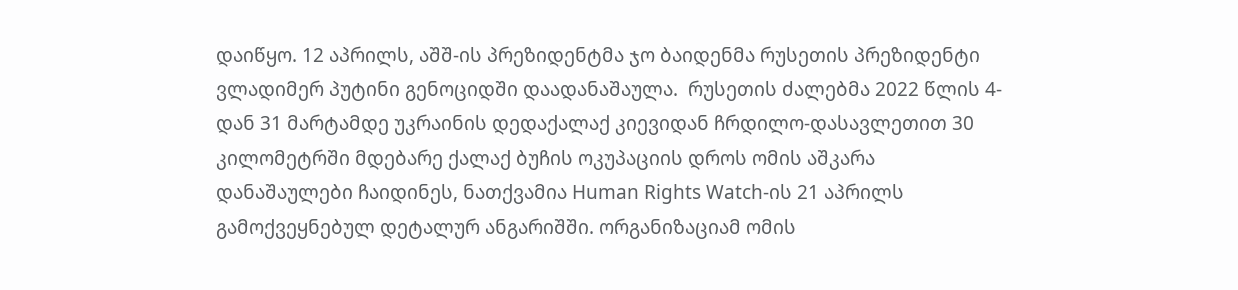დაიწყო. 12 აპრილს, აშშ-ის პრეზიდენტმა ჯო ბაიდენმა რუსეთის პრეზიდენტი ვლადიმერ პუტინი გენოციდში დაადანაშაულა.  რუსეთის ძალებმა 2022 წლის 4-დან 31 მარტამდე უკრაინის დედაქალაქ კიევიდან ჩრდილო-დასავლეთით 30 კილომეტრში მდებარე ქალაქ ბუჩის ოკუპაციის დროს ომის აშკარა დანაშაულები ჩაიდინეს, ნათქვამია Human Rights Watch-ის 21 აპრილს გამოქვეყნებულ დეტალურ ანგარიშში. ორგანიზაციამ ომის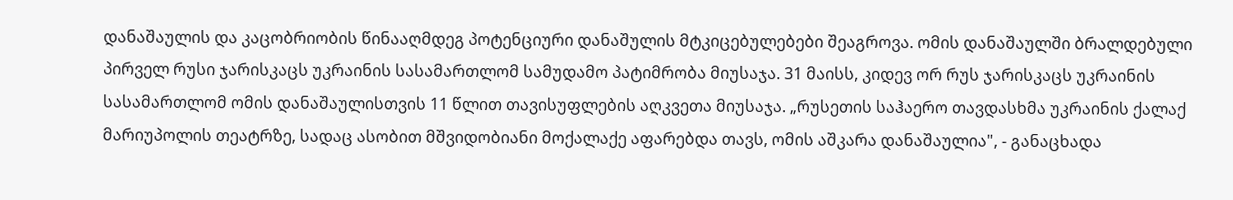დანაშაულის და კაცობრიობის წინააღმდეგ პოტენციური დანაშულის მტკიცებულებები შეაგროვა. ომის დანაშაულში ბრალდებული პირველ რუსი ჯარისკაცს უკრაინის სასამართლომ სამუდამო პატიმრობა მიუსაჯა. 31 მაისს, კიდევ ორ რუს ჯარისკაცს უკრაინის სასამართლომ ომის დანაშაულისთვის 11 წლით თავისუფლების აღკვეთა მიუსაჯა. „რუსეთის საჰაერო თავდასხმა უკრაინის ქალაქ მარიუპოლის თეატრზე, სადაც ასობით მშვიდობიანი მოქალაქე აფარებდა თავს, ომის აშკარა დანაშაულია", - განაცხადა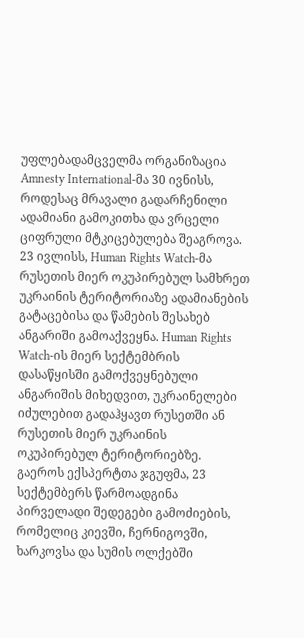უფლებადამცველმა ორგანიზაცია Amnesty International-მა 30 ივნისს, როდესაც მრავალი გადარჩენილი ადამიანი გამოკითხა და ვრცელი ციფრული მტკიცებულება შეაგროვა. 23 ივლისს, Human Rights Watch-მა რუსეთის მიერ ოკუპირებულ სამხრეთ უკრაინის ტერიტორიაზე ადამიანების გატაცებისა და წამების შესახებ ანგარიში გამოაქვეყნა. Human Rights Watch-ის მიერ სექტემბრის დასაწყისში გამოქვეყნებული ანგარიშის მიხედვით, უკრაინელები იძულებით გადაჰყავთ რუსეთში ან რუსეთის მიერ უკრაინის ოკუპირებულ ტერიტორიებზე. გაეროს ექსპერტთა ჯგუფმა, 23 სექტემბერს წარმოადგინა პირველადი შედეგები გამოძიების, რომელიც კიევში, ჩერნიგოვში, ხარკოვსა და სუმის ოლქებში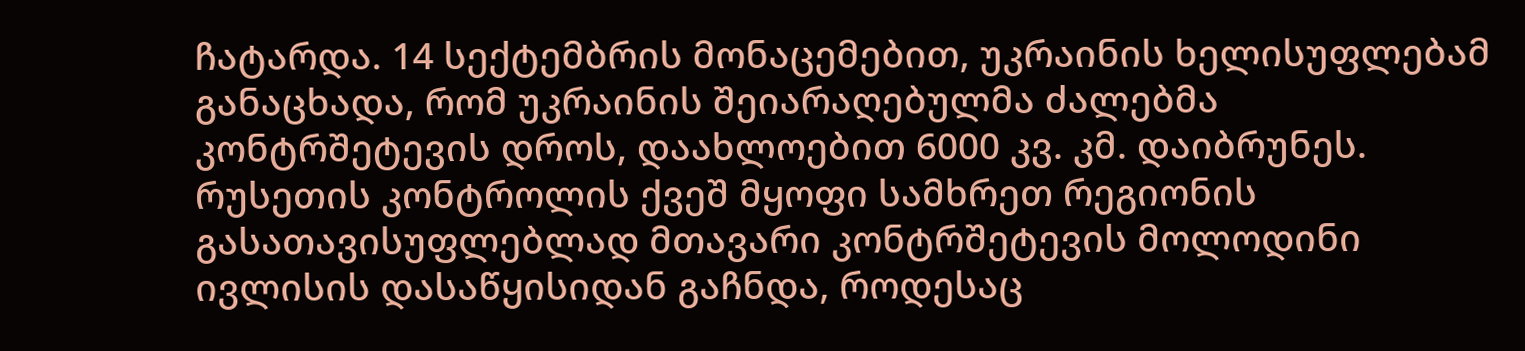ჩატარდა. 14 სექტემბრის მონაცემებით, უკრაინის ხელისუფლებამ განაცხადა, რომ უკრაინის შეიარაღებულმა ძალებმა კონტრშეტევის დროს, დაახლოებით 6000 კვ. კმ. დაიბრუნეს. რუსეთის კონტროლის ქვეშ მყოფი სამხრეთ რეგიონის გასათავისუფლებლად მთავარი კონტრშეტევის მოლოდინი ივლისის დასაწყისიდან გაჩნდა, როდესაც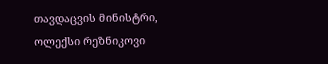თავდაცვის მინისტრი, ოლექსი რეზნიკოვი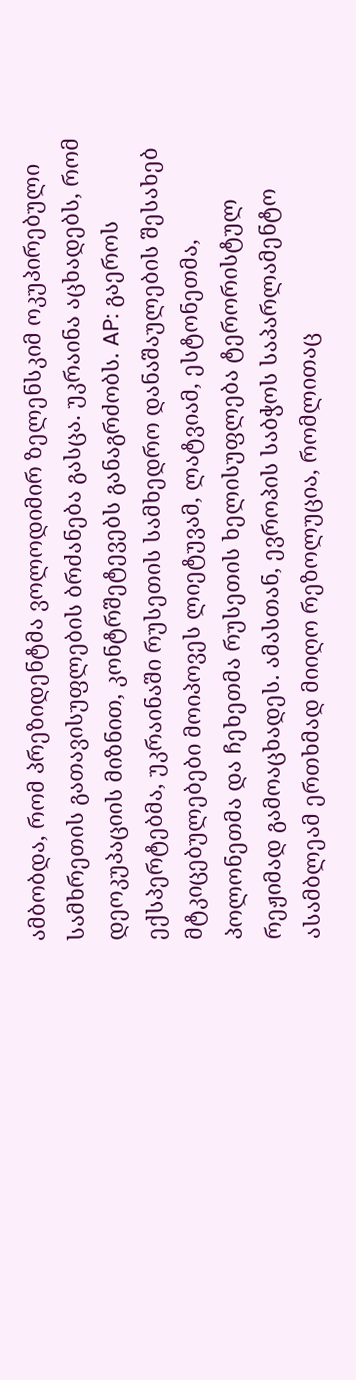ამბობდა, რომ პრეზიდენტმა ვოლოდიმირ ზელენსკიმ ოკუპირებული სამხრეთის გათავისუფლების ბრძანება გასცა. უკრაინა აცხადებს, რომ დეოკუპაციის მიზნით, კონტრშეტევებს განაგრძობს. AP: გაეროს ექსპერტებმა, უკრაინაში რუსეთის სამხედრო დანაშაულების შესახებ მტკიცებულებები მოიპოვეს ლიეტუვამ, ლატვიამ, ესტონეთმა, პოლონეთმა და ჩეხეთმა რუსეთის ხელისუფლება ტერორისტულ რეჟიმად გამოაცხადეს. ამასთან, ევროპის საბჭოს საპარლამენტო ასამბლეამ ერთხმად მიიღო რეზოლუცია, რომლითაც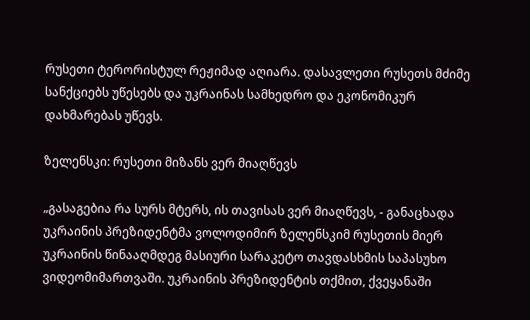რუსეთი ტერორისტულ რეჟიმად აღიარა. დასავლეთი რუსეთს მძიმე სანქციებს უწესებს და უკრაინას სამხედრო და ეკონომიკურ დახმარებას უწევს.

ზელენსკი: რუსეთი მიზანს ვერ მიაღწევს

„გასაგებია რა სურს მტერს, ის თავისას ვერ მიაღწევს, - განაცხადა უკრაინის პრეზიდენტმა ვოლოდიმირ ზელენსკიმ რუსეთის მიერ უკრაინის წინააღმდეგ მასიური სარაკეტო თავდასხმის საპასუხო ვიდეომიმართვაში. უკრაინის პრეზიდენტის თქმით, ქვეყანაში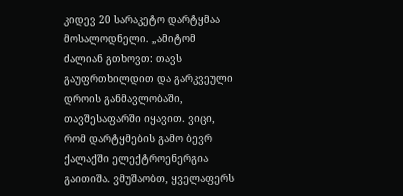კიდევ 20 სარაკეტო დარტყმაა მოსალოდნელი. „ამიტომ ძალიან გთხოვთ: თავს გაუფრთხილდით და გარკვეული დროის განმავლობაში, თავშესაფარში იყავით. ვიცი, რომ დარტყმების გამო ბევრ ქალაქში ელექტროენერგია გაითიშა. ვმუშაობთ, ყველაფერს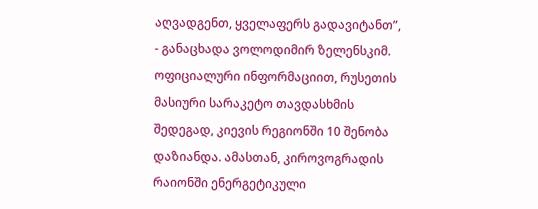აღვადგენთ, ყველაფერს გადავიტანთ”, - განაცხადა ვოლოდიმირ ზელენსკიმ. ოფიციალური ინფორმაციით, რუსეთის მასიური სარაკეტო თავდასხმის შედეგად, კიევის რეგიონში 10 შენობა დაზიანდა. ამასთან, კიროვოგრადის რაიონში ენერგეტიკული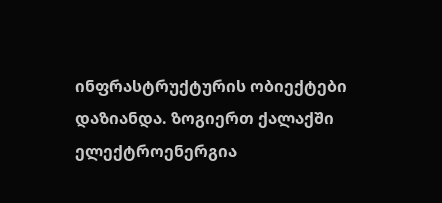ინფრასტრუქტურის ობიექტები დაზიანდა. ზოგიერთ ქალაქში ელექტროენერგია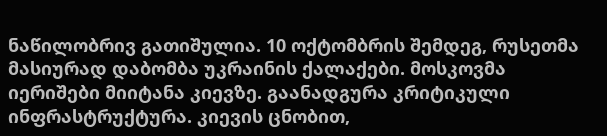ნაწილობრივ გათიშულია. 10 ოქტომბრის შემდეგ, რუსეთმა მასიურად დაბომბა უკრაინის ქალაქები. მოსკოვმა იერიშები მიიტანა კიევზე. გაანადგურა კრიტიკული ინფრასტრუქტურა. კიევის ცნობით,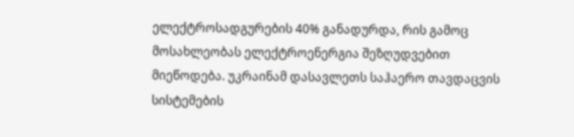ელექტროსადგურების 40% განადურდა, რის გამოც მოსახლეობას ელექტროენერგია შეზღუდვებით მიეწოდება. უკრაინამ დასავლეთს საჰაერო თავდაცვის სისტემების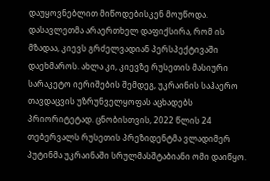დაუყოვნებლით მიწოდებისკენ მოუწოდა. დასავლეთმა არაერთხელ დაფიქსირა, რომ ის მზადაა, კიევს გრძელვადიან პერსპექტივაში დაეხმაროს. ახლა კი, კიევზე რუსეთის მასიური სარაკეტო იერიშების შემდეგ, უკრაინის საჰაერო თავდაცვის უზრუნველყოფას აცხადებს პრიორიტეტად. ცნობისთვის, 2022 წლის 24 თებერვალს რუსეთის პრეზიდენტმა ვლადიმერ პუტინმა უკრაინაში სრულმასშტაბიანი ომი დაიწყო.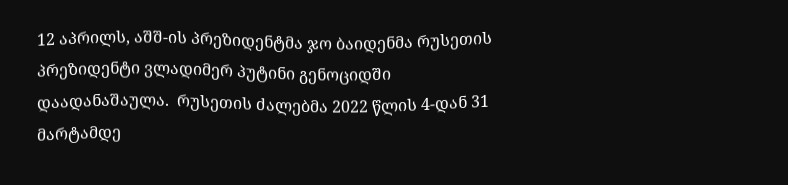12 აპრილს, აშშ-ის პრეზიდენტმა ჯო ბაიდენმა რუსეთის პრეზიდენტი ვლადიმერ პუტინი გენოციდში დაადანაშაულა.  რუსეთის ძალებმა 2022 წლის 4-დან 31 მარტამდე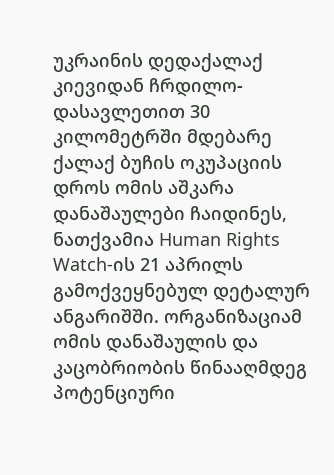უკრაინის დედაქალაქ კიევიდან ჩრდილო-დასავლეთით 30 კილომეტრში მდებარე ქალაქ ბუჩის ოკუპაციის დროს ომის აშკარა დანაშაულები ჩაიდინეს, ნათქვამია Human Rights Watch-ის 21 აპრილს გამოქვეყნებულ დეტალურ ანგარიშში. ორგანიზაციამ ომის დანაშაულის და კაცობრიობის წინააღმდეგ პოტენციური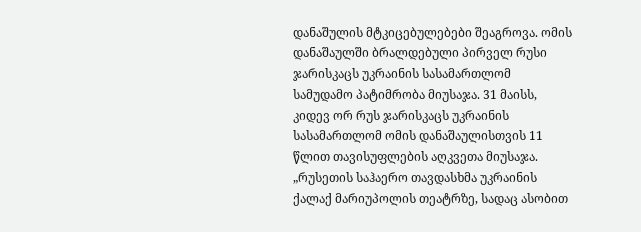დანაშულის მტკიცებულებები შეაგროვა. ომის დანაშაულში ბრალდებული პირველ რუსი ჯარისკაცს უკრაინის სასამართლომ სამუდამო პატიმრობა მიუსაჯა. 31 მაისს, კიდევ ორ რუს ჯარისკაცს უკრაინის სასამართლომ ომის დანაშაულისთვის 11 წლით თავისუფლების აღკვეთა მიუსაჯა. „რუსეთის საჰაერო თავდასხმა უკრაინის ქალაქ მარიუპოლის თეატრზე, სადაც ასობით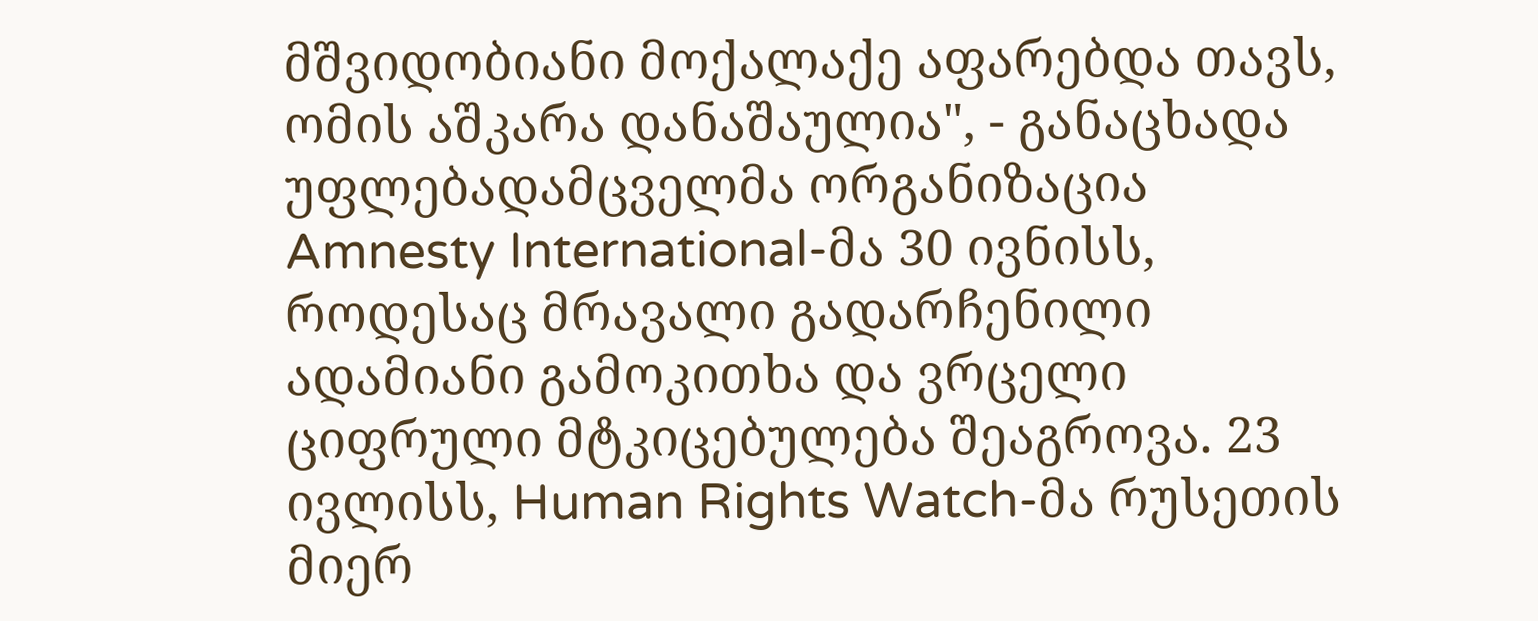მშვიდობიანი მოქალაქე აფარებდა თავს, ომის აშკარა დანაშაულია", - განაცხადა უფლებადამცველმა ორგანიზაცია Amnesty International-მა 30 ივნისს, როდესაც მრავალი გადარჩენილი ადამიანი გამოკითხა და ვრცელი ციფრული მტკიცებულება შეაგროვა. 23 ივლისს, Human Rights Watch-მა რუსეთის მიერ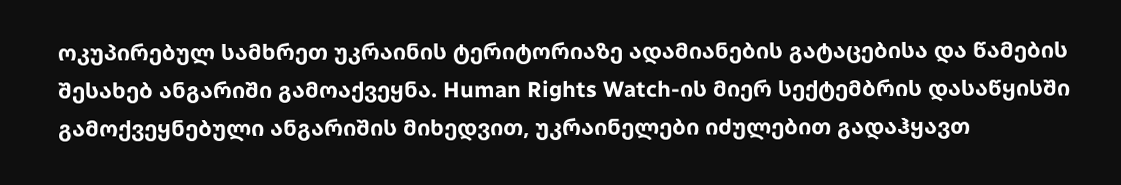ოკუპირებულ სამხრეთ უკრაინის ტერიტორიაზე ადამიანების გატაცებისა და წამების შესახებ ანგარიში გამოაქვეყნა. Human Rights Watch-ის მიერ სექტემბრის დასაწყისში გამოქვეყნებული ანგარიშის მიხედვით, უკრაინელები იძულებით გადაჰყავთ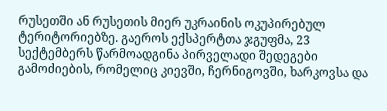რუსეთში ან რუსეთის მიერ უკრაინის ოკუპირებულ ტერიტორიებზე. გაეროს ექსპერტთა ჯგუფმა, 23 სექტემბერს წარმოადგინა პირველადი შედეგები გამოძიების, რომელიც კიევში, ჩერნიგოვში, ხარკოვსა და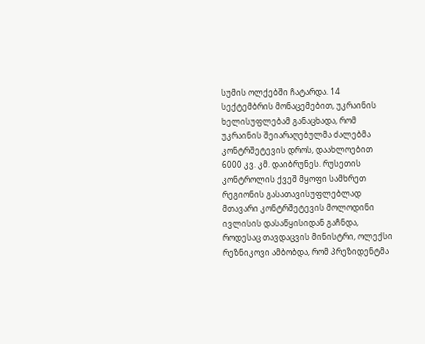სუმის ოლქებში ჩატარდა. 14 სექტემბრის მონაცემებით, უკრაინის ხელისუფლებამ განაცხადა, რომ უკრაინის შეიარაღებულმა ძალებმა კონტრშეტევის დროს, დაახლოებით 6000 კვ. კმ. დაიბრუნეს. რუსეთის კონტროლის ქვეშ მყოფი სამხრეთ რეგიონის გასათავისუფლებლად მთავარი კონტრშეტევის მოლოდინი ივლისის დასაწყისიდან გაჩნდა, როდესაც თავდაცვის მინისტრი, ოლექსი რეზნიკოვი ამბობდა, რომ პრეზიდენტმა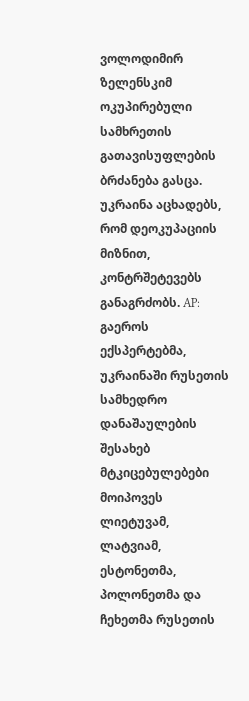ვოლოდიმირ ზელენსკიმ ოკუპირებული სამხრეთის გათავისუფლების ბრძანება გასცა. უკრაინა აცხადებს, რომ დეოკუპაციის მიზნით, კონტრშეტევებს განაგრძობს. AP: გაეროს ექსპერტებმა, უკრაინაში რუსეთის სამხედრო დანაშაულების შესახებ მტკიცებულებები მოიპოვეს ლიეტუვამ, ლატვიამ, ესტონეთმა, პოლონეთმა და ჩეხეთმა რუსეთის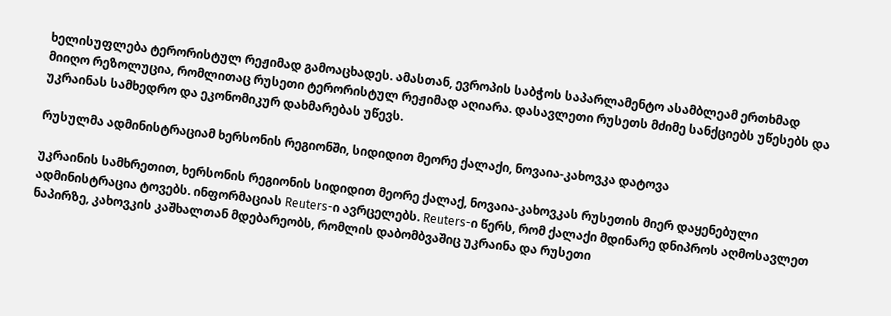ხელისუფლება ტერორისტულ რეჟიმად გამოაცხადეს. ამასთან, ევროპის საბჭოს საპარლამენტო ასამბლეამ ერთხმად მიიღო რეზოლუცია, რომლითაც რუსეთი ტერორისტულ რეჟიმად აღიარა. დასავლეთი რუსეთს მძიმე სანქციებს უწესებს და უკრაინას სამხედრო და ეკონომიკურ დახმარებას უწევს.

რუსულმა ადმინისტრაციამ ხერსონის რეგიონში, სიდიდით მეორე ქალაქი, ნოვაია-კახოვკა დატოვა

უკრაინის სამხრეთით, ხერსონის რეგიონის სიდიდით მეორე ქალაქ, ნოვაია-კახოვკას რუსეთის მიერ დაყენებული ადმინისტრაცია ტოვებს. ინფორმაციას Reuters-ი ავრცელებს. Reuters-ი წერს, რომ ქალაქი მდინარე დნიპროს აღმოსავლეთ ნაპირზე, კახოვკის კაშხალთან მდებარეობს, რომლის დაბომბვაშიც უკრაინა და რუსეთი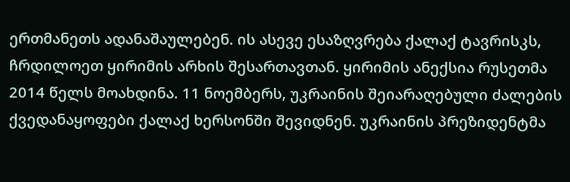ერთმანეთს ადანაშაულებენ. ის ასევე ესაზღვრება ქალაქ ტავრისკს, ჩრდილოეთ ყირიმის არხის შესართავთან. ყირიმის ანექსია რუსეთმა 2014 წელს მოახდინა. 11 ნოემბერს, უკრაინის შეიარაღებული ძალების ქვედანაყოფები ქალაქ ხერსონში შევიდნენ. უკრაინის პრეზიდენტმა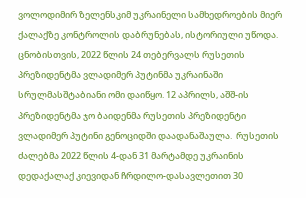ვოლოდიმირ ზელენსკიმ უკრაინელი სამხედროების მიერ ქალაქზე კონტროლის დაბრუნებას, ისტორიული უწოდა. ცნობისთვის, 2022 წლის 24 თებერვალს რუსეთის პრეზიდენტმა ვლადიმერ პუტინმა უკრაინაში სრულმასშტაბიანი ომი დაიწყო. 12 აპრილს, აშშ-ის პრეზიდენტმა ჯო ბაიდენმა რუსეთის პრეზიდენტი ვლადიმერ პუტინი გენოციდში დაადანაშაულა.  რუსეთის ძალებმა 2022 წლის 4-დან 31 მარტამდე უკრაინის დედაქალაქ კიევიდან ჩრდილო-დასავლეთით 30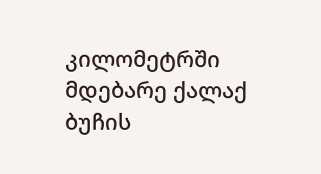კილომეტრში მდებარე ქალაქ ბუჩის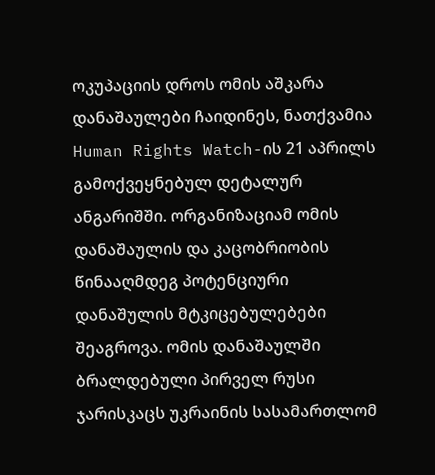ოკუპაციის დროს ომის აშკარა დანაშაულები ჩაიდინეს, ნათქვამია Human Rights Watch-ის 21 აპრილს გამოქვეყნებულ დეტალურ ანგარიშში. ორგანიზაციამ ომის დანაშაულის და კაცობრიობის წინააღმდეგ პოტენციური დანაშულის მტკიცებულებები შეაგროვა. ომის დანაშაულში ბრალდებული პირველ რუსი ჯარისკაცს უკრაინის სასამართლომ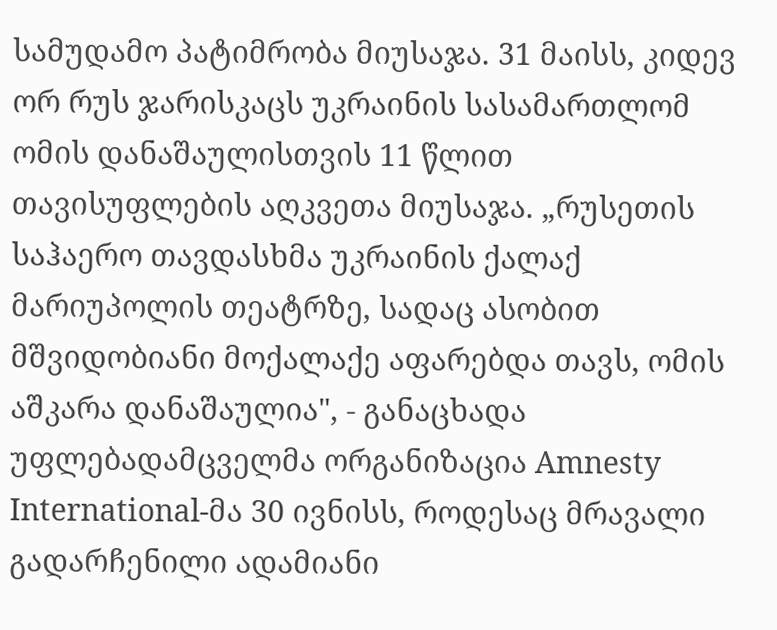სამუდამო პატიმრობა მიუსაჯა. 31 მაისს, კიდევ ორ რუს ჯარისკაცს უკრაინის სასამართლომ ომის დანაშაულისთვის 11 წლით თავისუფლების აღკვეთა მიუსაჯა. „რუსეთის საჰაერო თავდასხმა უკრაინის ქალაქ მარიუპოლის თეატრზე, სადაც ასობით მშვიდობიანი მოქალაქე აფარებდა თავს, ომის აშკარა დანაშაულია", - განაცხადა უფლებადამცველმა ორგანიზაცია Amnesty International-მა 30 ივნისს, როდესაც მრავალი გადარჩენილი ადამიანი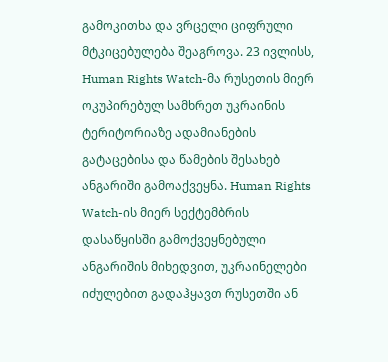გამოკითხა და ვრცელი ციფრული მტკიცებულება შეაგროვა. 23 ივლისს, Human Rights Watch-მა რუსეთის მიერ ოკუპირებულ სამხრეთ უკრაინის ტერიტორიაზე ადამიანების გატაცებისა და წამების შესახებ ანგარიში გამოაქვეყნა. Human Rights Watch-ის მიერ სექტემბრის დასაწყისში გამოქვეყნებული ანგარიშის მიხედვით, უკრაინელები იძულებით გადაჰყავთ რუსეთში ან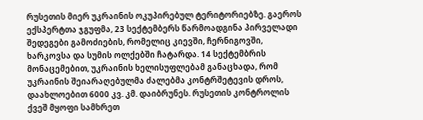რუსეთის მიერ უკრაინის ოკუპირებულ ტერიტორიებზე. გაეროს ექსპერტთა ჯგუფმა, 23 სექტემბერს წარმოადგინა პირველადი შედეგები გამოძიების, რომელიც კიევში, ჩერნიგოვში, ხარკოვსა და სუმის ოლქებში ჩატარდა. 14 სექტემბრის მონაცემებით, უკრაინის ხელისუფლებამ განაცხადა, რომ უკრაინის შეიარაღებულმა ძალებმა კონტრშეტევის დროს, დაახლოებით 6000 კვ. კმ. დაიბრუნეს. რუსეთის კონტროლის ქვეშ მყოფი სამხრეთ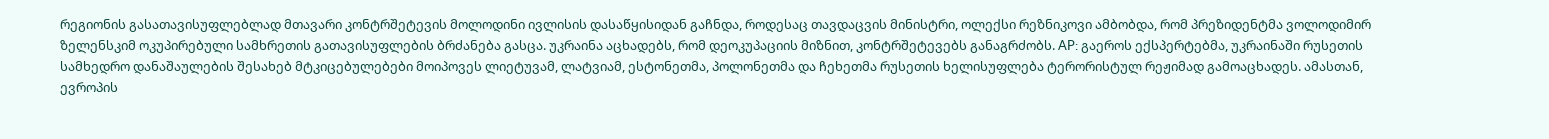რეგიონის გასათავისუფლებლად მთავარი კონტრშეტევის მოლოდინი ივლისის დასაწყისიდან გაჩნდა, როდესაც თავდაცვის მინისტრი, ოლექსი რეზნიკოვი ამბობდა, რომ პრეზიდენტმა ვოლოდიმირ ზელენსკიმ ოკუპირებული სამხრეთის გათავისუფლების ბრძანება გასცა. უკრაინა აცხადებს, რომ დეოკუპაციის მიზნით, კონტრშეტევებს განაგრძობს. AP: გაეროს ექსპერტებმა, უკრაინაში რუსეთის სამხედრო დანაშაულების შესახებ მტკიცებულებები მოიპოვეს ლიეტუვამ, ლატვიამ, ესტონეთმა, პოლონეთმა და ჩეხეთმა რუსეთის ხელისუფლება ტერორისტულ რეჟიმად გამოაცხადეს. ამასთან, ევროპის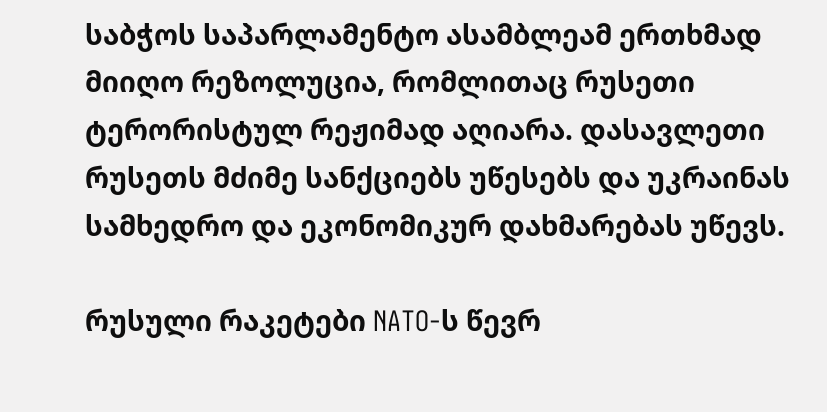საბჭოს საპარლამენტო ასამბლეამ ერთხმად მიიღო რეზოლუცია, რომლითაც რუსეთი ტერორისტულ რეჟიმად აღიარა. დასავლეთი რუსეთს მძიმე სანქციებს უწესებს და უკრაინას სამხედრო და ეკონომიკურ დახმარებას უწევს.

რუსული რაკეტები NATO-ს წევრ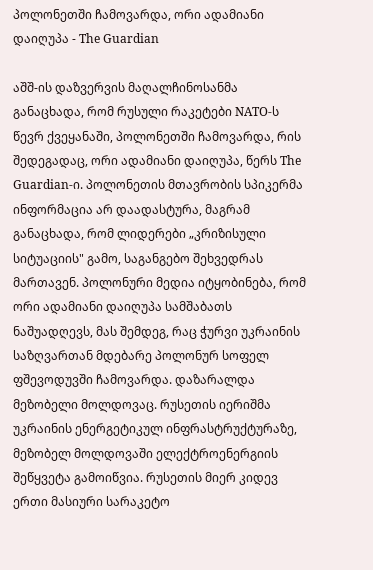პოლონეთში ჩამოვარდა, ორი ადამიანი დაიღუპა - The Guardian

აშშ-ის დაზვერვის მაღალჩინოსანმა განაცხადა, რომ რუსული რაკეტები NATO-ს წევრ ქვეყანაში, პოლონეთში ჩამოვარდა, რის შედეგადაც, ორი ადამიანი დაიღუპა, წერს The Guardian-ი. პოლონეთის მთავრობის სპიკერმა ინფორმაცია არ დაადასტურა, მაგრამ განაცხადა, რომ ლიდერები „კრიზისული სიტუაციის" გამო, საგანგებო შეხვედრას მართავენ. პოლონური მედია იტყობინება, რომ ორი ადამიანი დაიღუპა სამშაბათს ნაშუადღევს, მას შემდეგ, რაც ჭურვი უკრაინის საზღვართან მდებარე პოლონურ სოფელ ფშევოდუვში ჩამოვარდა. დაზარალდა მეზობელი მოლდოვაც. რუსეთის იერიშმა უკრაინის ენერგეტიკულ ინფრასტრუქტურაზე, მეზობელ მოლდოვაში ელექტროენერგიის შეწყვეტა გამოიწვია. რუსეთის მიერ კიდევ ერთი მასიური სარაკეტო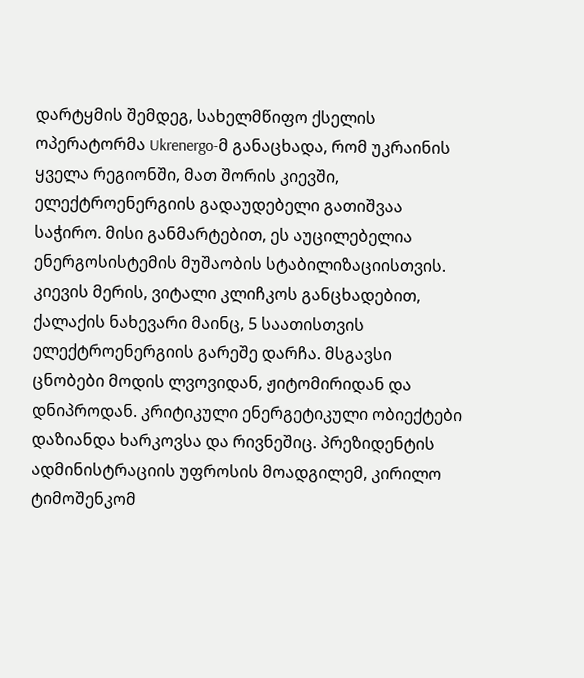დარტყმის შემდეგ, სახელმწიფო ქსელის ოპერატორმა Ukrenergo-მ განაცხადა, რომ უკრაინის ყველა რეგიონში, მათ შორის კიევში, ელექტროენერგიის გადაუდებელი გათიშვაა საჭირო. მისი განმარტებით, ეს აუცილებელია ენერგოსისტემის მუშაობის სტაბილიზაციისთვის. კიევის მერის, ვიტალი კლიჩკოს განცხადებით, ქალაქის ნახევარი მაინც, 5 საათისთვის ელექტროენერგიის გარეშე დარჩა. მსგავსი ცნობები მოდის ლვოვიდან, ჟიტომირიდან და დნიპროდან. კრიტიკული ენერგეტიკული ობიექტები დაზიანდა ხარკოვსა და რივნეშიც. პრეზიდენტის ადმინისტრაციის უფროსის მოადგილემ, კირილო ტიმოშენკომ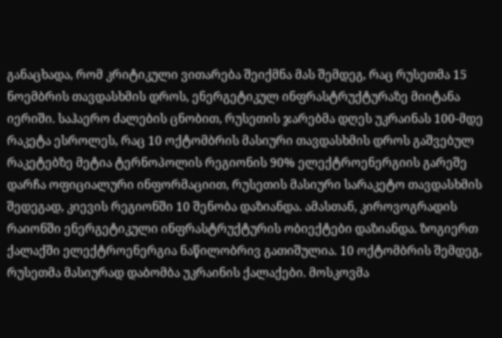განაცხადა, რომ კრიტიკული ვითარება შეიქმნა მას შემდეგ, რაც რუსეთმა 15 ნოემბრის თავდასხმის დროს, ენერგეტიკულ ინფრასტრუქტურაზე მიიტანა იერიში. საჰაერო ძალების ცნობით, რუსეთის ჯარებმა დღეს უკრაინას 100-მდე რაკეტა ესროლეს, რაც 10 ოქტომბრის მასიური თავდასხმის დროს გაშვებულ რაკეტებზე მეტია ტერნოპოლის რეგიონის 90% ელექტროენერგიის გარეშე დარჩა ოფიციალური ინფორმაციით, რუსეთის მასიური სარაკეტო თავდასხმის შედეგად, კიევის რეგიონში 10 შენობა დაზიანდა. ამასთან, კიროვოგრადის რაიონში ენერგეტიკული ინფრასტრუქტურის ობიექტები დაზიანდა. ზოგიერთ ქალაქში ელექტროენერგია ნაწილობრივ გათიშულია. 10 ოქტომბრის შემდეგ, რუსეთმა მასიურად დაბომბა უკრაინის ქალაქები. მოსკოვმა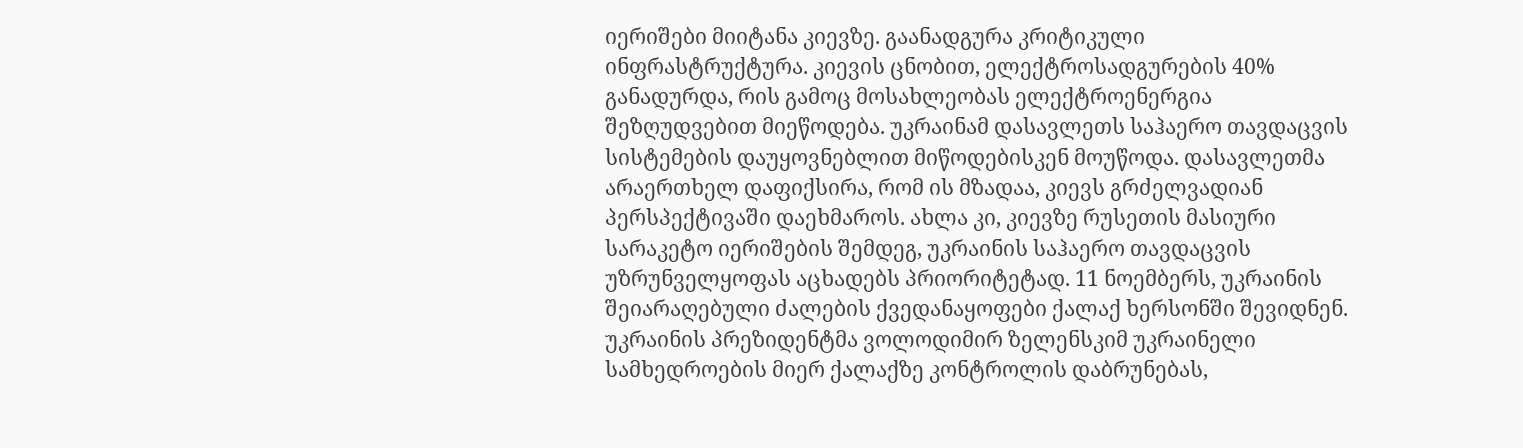იერიშები მიიტანა კიევზე. გაანადგურა კრიტიკული ინფრასტრუქტურა. კიევის ცნობით, ელექტროსადგურების 40% განადურდა, რის გამოც მოსახლეობას ელექტროენერგია შეზღუდვებით მიეწოდება. უკრაინამ დასავლეთს საჰაერო თავდაცვის სისტემების დაუყოვნებლით მიწოდებისკენ მოუწოდა. დასავლეთმა არაერთხელ დაფიქსირა, რომ ის მზადაა, კიევს გრძელვადიან პერსპექტივაში დაეხმაროს. ახლა კი, კიევზე რუსეთის მასიური სარაკეტო იერიშების შემდეგ, უკრაინის საჰაერო თავდაცვის უზრუნველყოფას აცხადებს პრიორიტეტად. 11 ნოემბერს, უკრაინის შეიარაღებული ძალების ქვედანაყოფები ქალაქ ხერსონში შევიდნენ. უკრაინის პრეზიდენტმა ვოლოდიმირ ზელენსკიმ უკრაინელი სამხედროების მიერ ქალაქზე კონტროლის დაბრუნებას,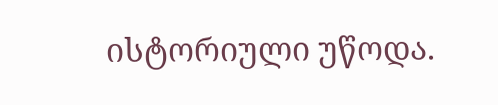ისტორიული უწოდა.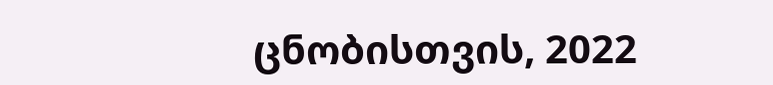ცნობისთვის, 2022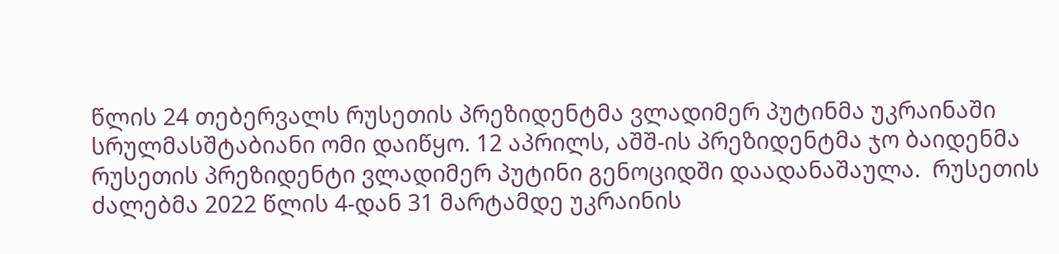წლის 24 თებერვალს რუსეთის პრეზიდენტმა ვლადიმერ პუტინმა უკრაინაში სრულმასშტაბიანი ომი დაიწყო. 12 აპრილს, აშშ-ის პრეზიდენტმა ჯო ბაიდენმა რუსეთის პრეზიდენტი ვლადიმერ პუტინი გენოციდში დაადანაშაულა.  რუსეთის ძალებმა 2022 წლის 4-დან 31 მარტამდე უკრაინის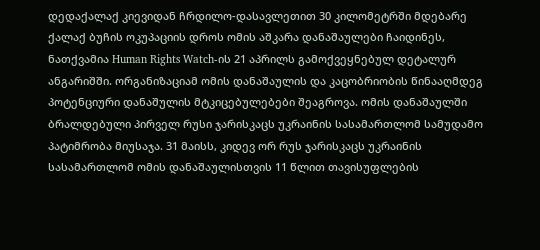დედაქალაქ კიევიდან ჩრდილო-დასავლეთით 30 კილომეტრში მდებარე ქალაქ ბუჩის ოკუპაციის დროს ომის აშკარა დანაშაულები ჩაიდინეს, ნათქვამია Human Rights Watch-ის 21 აპრილს გამოქვეყნებულ დეტალურ ანგარიშში. ორგანიზაციამ ომის დანაშაულის და კაცობრიობის წინააღმდეგ პოტენციური დანაშულის მტკიცებულებები შეაგროვა. ომის დანაშაულში ბრალდებული პირველ რუსი ჯარისკაცს უკრაინის სასამართლომ სამუდამო პატიმრობა მიუსაჯა. 31 მაისს, კიდევ ორ რუს ჯარისკაცს უკრაინის სასამართლომ ომის დანაშაულისთვის 11 წლით თავისუფლების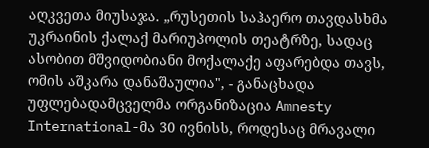აღკვეთა მიუსაჯა. „რუსეთის საჰაერო თავდასხმა უკრაინის ქალაქ მარიუპოლის თეატრზე, სადაც ასობით მშვიდობიანი მოქალაქე აფარებდა თავს, ომის აშკარა დანაშაულია", - განაცხადა უფლებადამცველმა ორგანიზაცია Amnesty International-მა 30 ივნისს, როდესაც მრავალი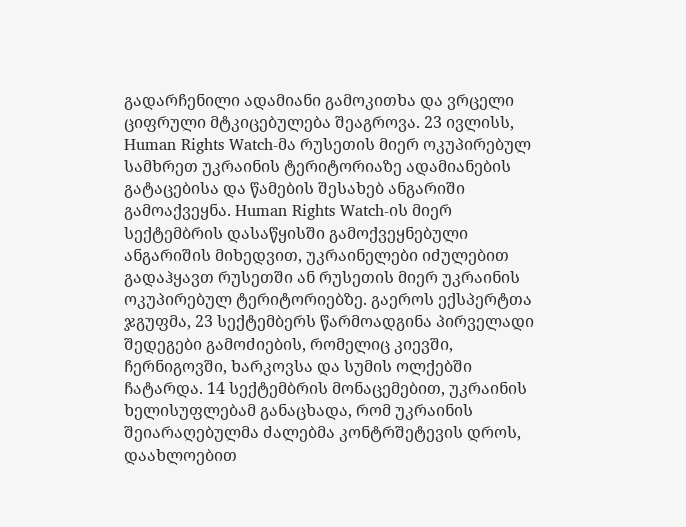გადარჩენილი ადამიანი გამოკითხა და ვრცელი ციფრული მტკიცებულება შეაგროვა. 23 ივლისს, Human Rights Watch-მა რუსეთის მიერ ოკუპირებულ სამხრეთ უკრაინის ტერიტორიაზე ადამიანების გატაცებისა და წამების შესახებ ანგარიში გამოაქვეყნა. Human Rights Watch-ის მიერ სექტემბრის დასაწყისში გამოქვეყნებული ანგარიშის მიხედვით, უკრაინელები იძულებით გადაჰყავთ რუსეთში ან რუსეთის მიერ უკრაინის ოკუპირებულ ტერიტორიებზე. გაეროს ექსპერტთა ჯგუფმა, 23 სექტემბერს წარმოადგინა პირველადი შედეგები გამოძიების, რომელიც კიევში, ჩერნიგოვში, ხარკოვსა და სუმის ოლქებში ჩატარდა. 14 სექტემბრის მონაცემებით, უკრაინის ხელისუფლებამ განაცხადა, რომ უკრაინის შეიარაღებულმა ძალებმა კონტრშეტევის დროს, დაახლოებით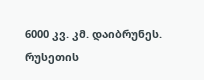6000 კვ. კმ. დაიბრუნეს. რუსეთის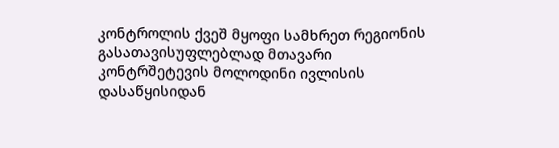კონტროლის ქვეშ მყოფი სამხრეთ რეგიონის გასათავისუფლებლად მთავარი კონტრშეტევის მოლოდინი ივლისის დასაწყისიდან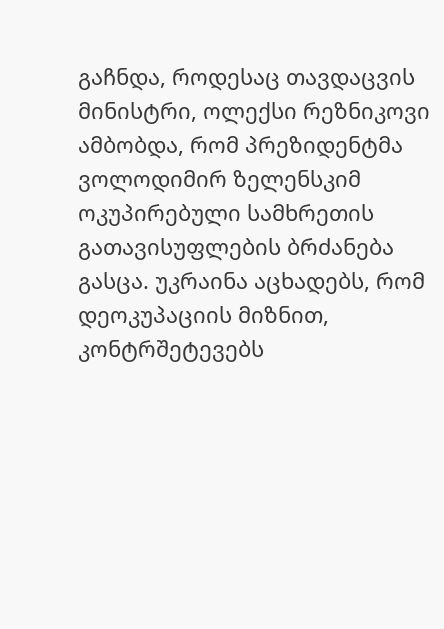გაჩნდა, როდესაც თავდაცვის მინისტრი, ოლექსი რეზნიკოვი ამბობდა, რომ პრეზიდენტმა ვოლოდიმირ ზელენსკიმ ოკუპირებული სამხრეთის გათავისუფლების ბრძანება გასცა. უკრაინა აცხადებს, რომ დეოკუპაციის მიზნით, კონტრშეტევებს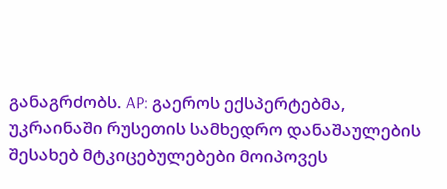განაგრძობს. AP: გაეროს ექსპერტებმა, უკრაინაში რუსეთის სამხედრო დანაშაულების შესახებ მტკიცებულებები მოიპოვეს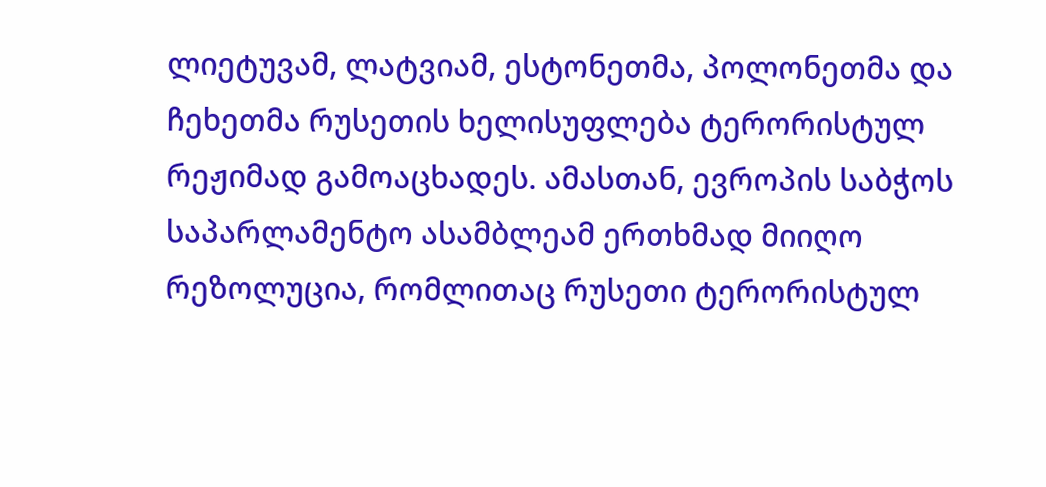ლიეტუვამ, ლატვიამ, ესტონეთმა, პოლონეთმა და ჩეხეთმა რუსეთის ხელისუფლება ტერორისტულ რეჟიმად გამოაცხადეს. ამასთან, ევროპის საბჭოს საპარლამენტო ასამბლეამ ერთხმად მიიღო რეზოლუცია, რომლითაც რუსეთი ტერორისტულ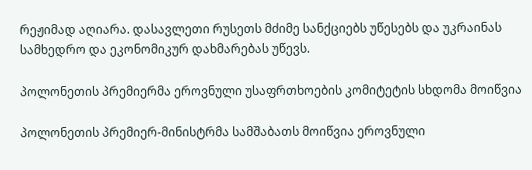რეჟიმად აღიარა. დასავლეთი რუსეთს მძიმე სანქციებს უწესებს და უკრაინას სამხედრო და ეკონომიკურ დახმარებას უწევს.

პოლონეთის პრემიერმა ეროვნული უსაფრთხოების კომიტეტის სხდომა მოიწვია

პოლონეთის პრემიერ-მინისტრმა სამშაბათს მოიწვია ეროვნული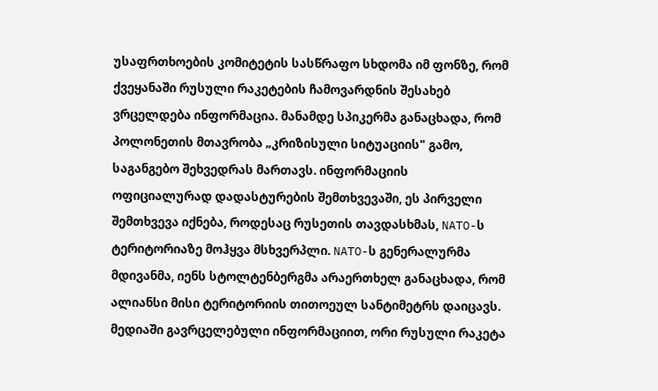უსაფრთხოების კომიტეტის სასწრაფო სხდომა იმ ფონზე, რომ ქვეყანაში რუსული რაკეტების ჩამოვარდნის შესახებ ვრცელდება ინფორმაცია. მანამდე სპიკერმა განაცხადა, რომ პოლონეთის მთავრობა „კრიზისული სიტუაციის" გამო, საგანგებო შეხვედრას მართავს. ინფორმაციის ოფიციალურად დადასტურების შემთხვევაში, ეს პირველი შემთხვევა იქნება, როდესაც რუსეთის თავდასხმას, NATO-ს ტერიტორიაზე მოჰყვა მსხვერპლი. NATO-ს გენერალურმა მდივანმა, იენს სტოლტენბერგმა არაერთხელ განაცხადა, რომ ალიანსი მისი ტერიტორიის თითოეულ სანტიმეტრს დაიცავს. მედიაში გავრცელებული ინფორმაციით, ორი რუსული რაკეტა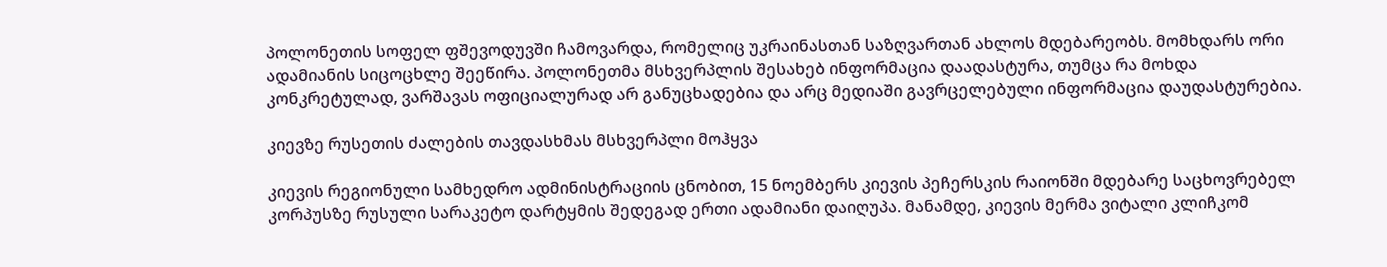პოლონეთის სოფელ ფშევოდუვში ჩამოვარდა, რომელიც უკრაინასთან საზღვართან ახლოს მდებარეობს. მომხდარს ორი ადამიანის სიცოცხლე შეეწირა. პოლონეთმა მსხვერპლის შესახებ ინფორმაცია დაადასტურა, თუმცა რა მოხდა კონკრეტულად, ვარშავას ოფიციალურად არ განუცხადებია და არც მედიაში გავრცელებული ინფორმაცია დაუდასტურებია.

კიევზე რუსეთის ძალების თავდასხმას მსხვერპლი მოჰყვა

კიევის რეგიონული სამხედრო ადმინისტრაციის ცნობით, 15 ნოემბერს კიევის პეჩერსკის რაიონში მდებარე საცხოვრებელ კორპუსზე რუსული სარაკეტო დარტყმის შედეგად ერთი ადამიანი დაიღუპა. მანამდე, კიევის მერმა ვიტალი კლიჩკომ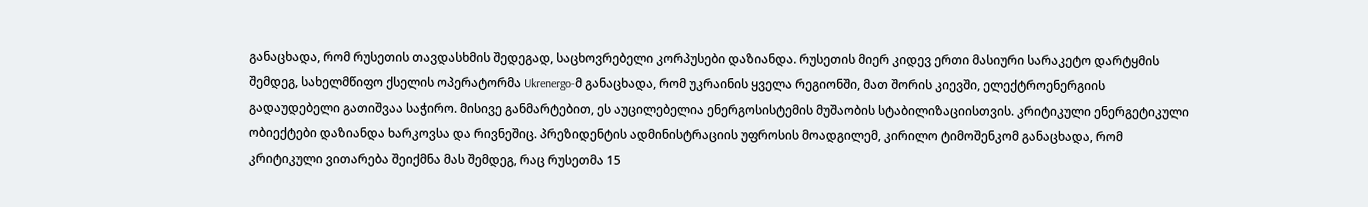განაცხადა, რომ რუსეთის თავდასხმის შედეგად, საცხოვრებელი კორპუსები დაზიანდა. რუსეთის მიერ კიდევ ერთი მასიური სარაკეტო დარტყმის შემდეგ, სახელმწიფო ქსელის ოპერატორმა Ukrenergo-მ განაცხადა, რომ უკრაინის ყველა რეგიონში, მათ შორის კიევში, ელექტროენერგიის გადაუდებელი გათიშვაა საჭირო. მისივე განმარტებით, ეს აუცილებელია ენერგოსისტემის მუშაობის სტაბილიზაციისთვის. კრიტიკული ენერგეტიკული ობიექტები დაზიანდა ხარკოვსა და რივნეშიც. პრეზიდენტის ადმინისტრაციის უფროსის მოადგილემ, კირილო ტიმოშენკომ განაცხადა, რომ კრიტიკული ვითარება შეიქმნა მას შემდეგ, რაც რუსეთმა 15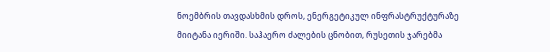ნოემბრის თავდასხმის დროს, ენერგეტიკულ ინფრასტრუქტურაზე მიიტანა იერიში. საჰაერო ძალების ცნობით, რუსეთის ჯარებმა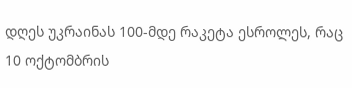დღეს უკრაინას 100-მდე რაკეტა ესროლეს, რაც 10 ოქტომბრის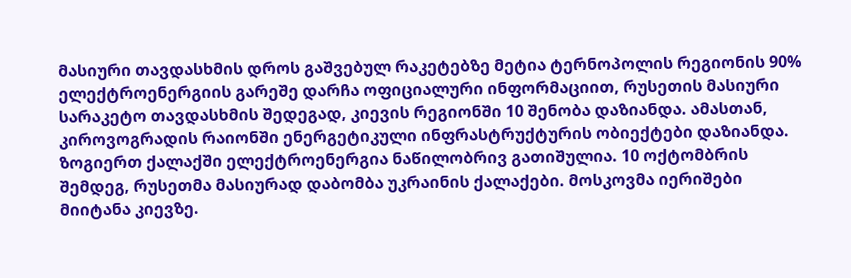მასიური თავდასხმის დროს გაშვებულ რაკეტებზე მეტია ტერნოპოლის რეგიონის 90% ელექტროენერგიის გარეშე დარჩა ოფიციალური ინფორმაციით, რუსეთის მასიური სარაკეტო თავდასხმის შედეგად, კიევის რეგიონში 10 შენობა დაზიანდა. ამასთან, კიროვოგრადის რაიონში ენერგეტიკული ინფრასტრუქტურის ობიექტები დაზიანდა. ზოგიერთ ქალაქში ელექტროენერგია ნაწილობრივ გათიშულია. 10 ოქტომბრის შემდეგ, რუსეთმა მასიურად დაბომბა უკრაინის ქალაქები. მოსკოვმა იერიშები მიიტანა კიევზე.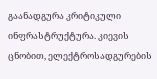გაანადგურა კრიტიკული ინფრასტრუქტურა. კიევის ცნობით, ელექტროსადგურების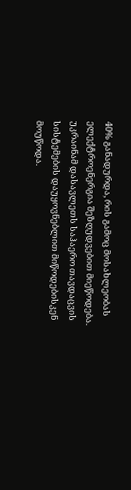40% განადურდა, რის გამოც მოსახლეობას ელექტროენერგია შეზღუდვებით მიეწოდება. უკრაინამ დასავლეთს საჰაერო თავდაცვის სისტემების დაუყოვნებლით მიწოდებისკენ მოუწოდა.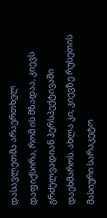დასავლეთმა არაერთხელ დაფიქსირა, რომ ის მზადაა, კიევს გრძელვადიან პერსპექტივაში დაეხმაროს. ახლა კი, კიევზე რუსეთის მასიური სარაკეტო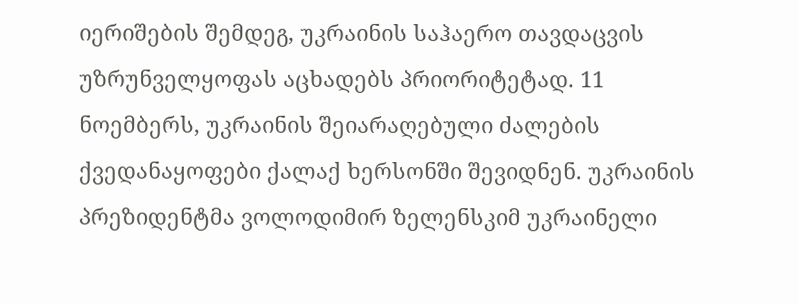იერიშების შემდეგ, უკრაინის საჰაერო თავდაცვის უზრუნველყოფას აცხადებს პრიორიტეტად. 11 ნოემბერს, უკრაინის შეიარაღებული ძალების ქვედანაყოფები ქალაქ ხერსონში შევიდნენ. უკრაინის პრეზიდენტმა ვოლოდიმირ ზელენსკიმ უკრაინელი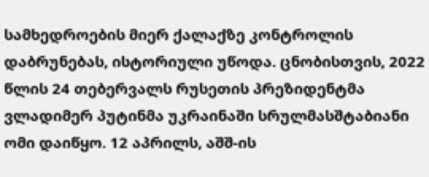სამხედროების მიერ ქალაქზე კონტროლის დაბრუნებას, ისტორიული უწოდა. ცნობისთვის, 2022 წლის 24 თებერვალს რუსეთის პრეზიდენტმა ვლადიმერ პუტინმა უკრაინაში სრულმასშტაბიანი ომი დაიწყო. 12 აპრილს, აშშ-ის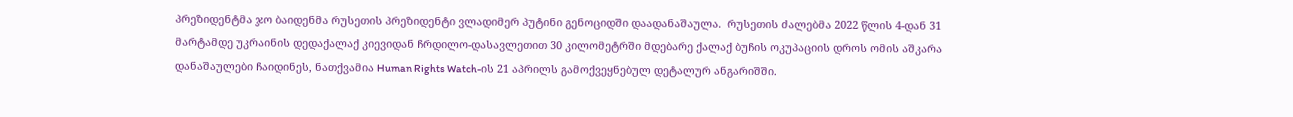პრეზიდენტმა ჯო ბაიდენმა რუსეთის პრეზიდენტი ვლადიმერ პუტინი გენოციდში დაადანაშაულა.  რუსეთის ძალებმა 2022 წლის 4-დან 31 მარტამდე უკრაინის დედაქალაქ კიევიდან ჩრდილო-დასავლეთით 30 კილომეტრში მდებარე ქალაქ ბუჩის ოკუპაციის დროს ომის აშკარა დანაშაულები ჩაიდინეს, ნათქვამია Human Rights Watch-ის 21 აპრილს გამოქვეყნებულ დეტალურ ანგარიშში.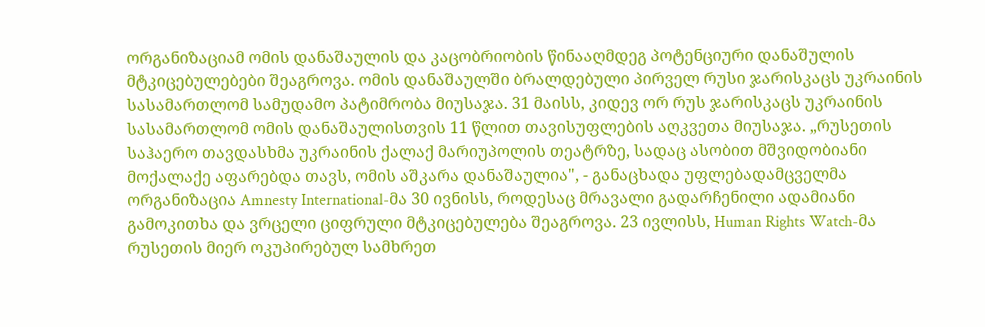ორგანიზაციამ ომის დანაშაულის და კაცობრიობის წინააღმდეგ პოტენციური დანაშულის მტკიცებულებები შეაგროვა. ომის დანაშაულში ბრალდებული პირველ რუსი ჯარისკაცს უკრაინის სასამართლომ სამუდამო პატიმრობა მიუსაჯა. 31 მაისს, კიდევ ორ რუს ჯარისკაცს უკრაინის სასამართლომ ომის დანაშაულისთვის 11 წლით თავისუფლების აღკვეთა მიუსაჯა. „რუსეთის საჰაერო თავდასხმა უკრაინის ქალაქ მარიუპოლის თეატრზე, სადაც ასობით მშვიდობიანი მოქალაქე აფარებდა თავს, ომის აშკარა დანაშაულია", - განაცხადა უფლებადამცველმა ორგანიზაცია Amnesty International-მა 30 ივნისს, როდესაც მრავალი გადარჩენილი ადამიანი გამოკითხა და ვრცელი ციფრული მტკიცებულება შეაგროვა. 23 ივლისს, Human Rights Watch-მა რუსეთის მიერ ოკუპირებულ სამხრეთ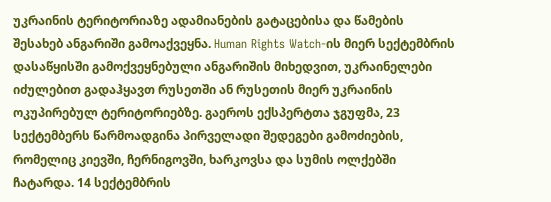უკრაინის ტერიტორიაზე ადამიანების გატაცებისა და წამების შესახებ ანგარიში გამოაქვეყნა. Human Rights Watch-ის მიერ სექტემბრის დასაწყისში გამოქვეყნებული ანგარიშის მიხედვით, უკრაინელები იძულებით გადაჰყავთ რუსეთში ან რუსეთის მიერ უკრაინის ოკუპირებულ ტერიტორიებზე. გაეროს ექსპერტთა ჯგუფმა, 23 სექტემბერს წარმოადგინა პირველადი შედეგები გამოძიების, რომელიც კიევში, ჩერნიგოვში, ხარკოვსა და სუმის ოლქებში ჩატარდა. 14 სექტემბრის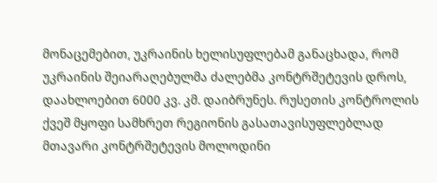მონაცემებით, უკრაინის ხელისუფლებამ განაცხადა, რომ უკრაინის შეიარაღებულმა ძალებმა კონტრშეტევის დროს, დაახლოებით 6000 კვ. კმ. დაიბრუნეს. რუსეთის კონტროლის ქვეშ მყოფი სამხრეთ რეგიონის გასათავისუფლებლად მთავარი კონტრშეტევის მოლოდინი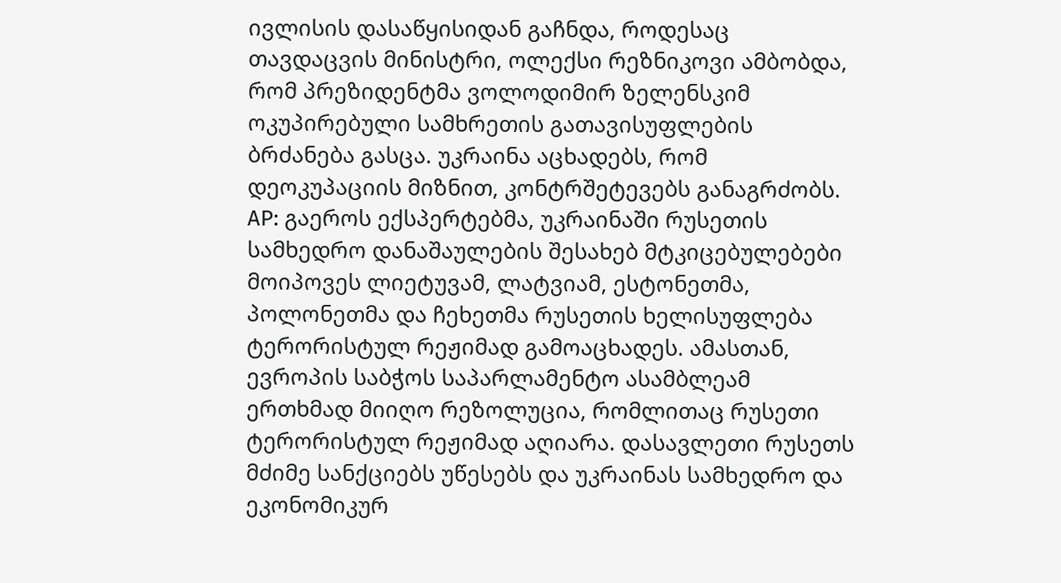ივლისის დასაწყისიდან გაჩნდა, როდესაც თავდაცვის მინისტრი, ოლექსი რეზნიკოვი ამბობდა, რომ პრეზიდენტმა ვოლოდიმირ ზელენსკიმ ოკუპირებული სამხრეთის გათავისუფლების ბრძანება გასცა. უკრაინა აცხადებს, რომ დეოკუპაციის მიზნით, კონტრშეტევებს განაგრძობს. AP: გაეროს ექსპერტებმა, უკრაინაში რუსეთის სამხედრო დანაშაულების შესახებ მტკიცებულებები მოიპოვეს ლიეტუვამ, ლატვიამ, ესტონეთმა, პოლონეთმა და ჩეხეთმა რუსეთის ხელისუფლება ტერორისტულ რეჟიმად გამოაცხადეს. ამასთან, ევროპის საბჭოს საპარლამენტო ასამბლეამ ერთხმად მიიღო რეზოლუცია, რომლითაც რუსეთი ტერორისტულ რეჟიმად აღიარა. დასავლეთი რუსეთს მძიმე სანქციებს უწესებს და უკრაინას სამხედრო და ეკონომიკურ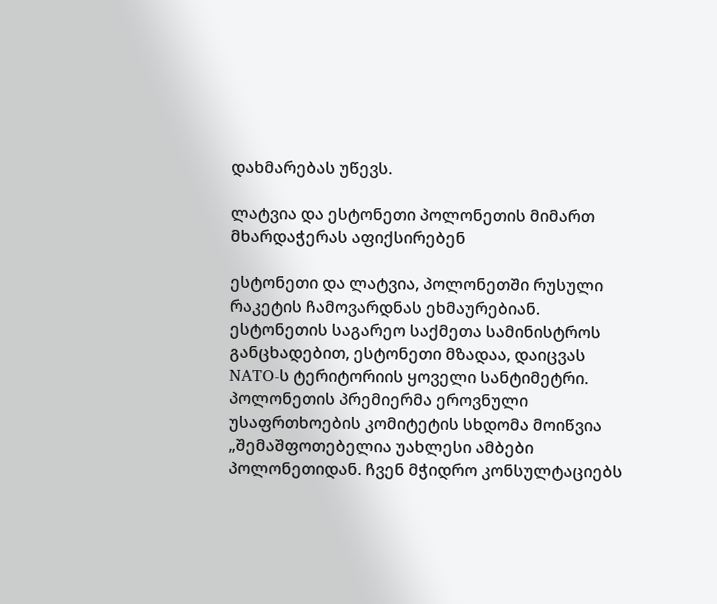დახმარებას უწევს.

ლატვია და ესტონეთი პოლონეთის მიმართ მხარდაჭერას აფიქსირებენ

ესტონეთი და ლატვია, პოლონეთში რუსული რაკეტის ჩამოვარდნას ეხმაურებიან. ესტონეთის საგარეო საქმეთა სამინისტროს განცხადებით, ესტონეთი მზადაა, დაიცვას NATO-ს ტერიტორიის ყოველი სანტიმეტრი. პოლონეთის პრემიერმა ეროვნული უსაფრთხოების კომიტეტის სხდომა მოიწვია „შემაშფოთებელია უახლესი ამბები პოლონეთიდან. ჩვენ მჭიდრო კონსულტაციებს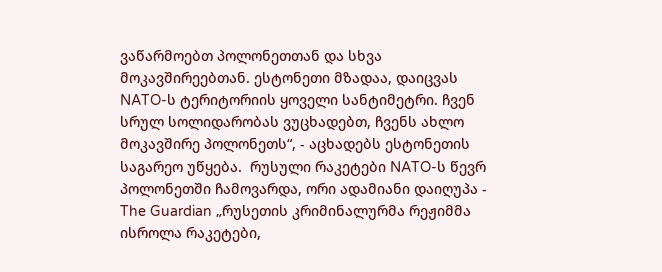ვაწარმოებთ პოლონეთთან და სხვა მოკავშირეებთან. ესტონეთი მზადაა, დაიცვას NATO-ს ტერიტორიის ყოველი სანტიმეტრი. ჩვენ სრულ სოლიდარობას ვუცხადებთ, ჩვენს ახლო მოკავშირე პოლონეთს“, - აცხადებს ესტონეთის საგარეო უწყება.  რუსული რაკეტები NATO-ს წევრ პოლონეთში ჩამოვარდა, ორი ადამიანი დაიღუპა - The Guardian „რუსეთის კრიმინალურმა რეჟიმმა ისროლა რაკეტები,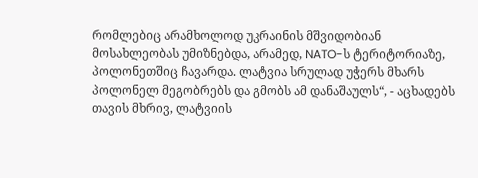რომლებიც არამხოლოდ უკრაინის მშვიდობიან მოსახლეობას უმიზნებდა, არამედ, NATO-ს ტერიტორიაზე, პოლონეთშიც ჩავარდა. ლატვია სრულად უჭერს მხარს პოლონელ მეგობრებს და გმობს ამ დანაშაულს“, - აცხადებს თავის მხრივ, ლატვიის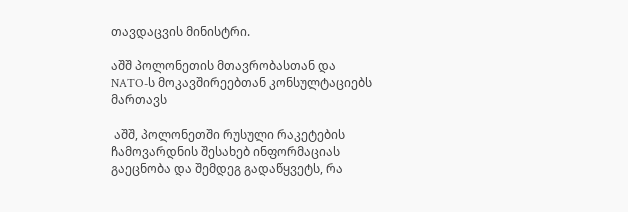თავდაცვის მინისტრი.

აშშ პოლონეთის მთავრობასთან და NATO-ს მოკავშირეებთან კონსულტაციებს მართავს

 აშშ, პოლონეთში რუსული რაკეტების ჩამოვარდნის შესახებ ინფორმაციას გაეცნობა და შემდეგ გადაწყვეტს, რა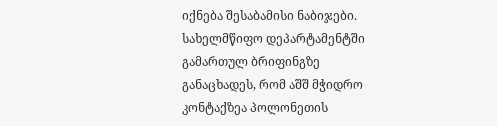იქნება შესაბამისი ნაბიჯები. სახელმწიფო დეპარტამენტში გამართულ ბრიფინგზე განაცხადეს, რომ აშშ მჭიდრო კონტაქზეა პოლონეთის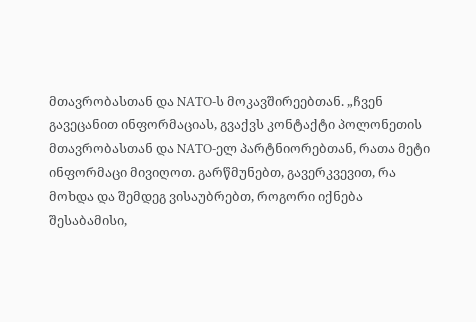მთავრობასთან და NATO-ს მოკავშირეებთან. „ჩვენ გავეცანით ინფორმაციას, გვაქვს კონტაქტი პოლონეთის მთავრობასთან და NATO-ელ პარტნიორებთან, რათა მეტი ინფორმაცი მივიღოთ. გარწმუნებთ, გავერკვევით, რა მოხდა და შემდეგ ვისაუბრებთ, როგორი იქნება შესაბამისი,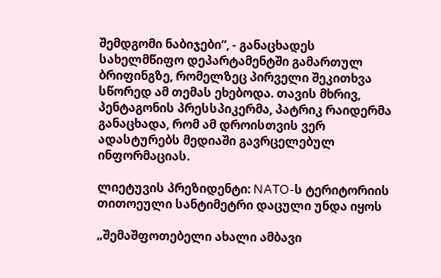შემდგომი ნაბიჯები“, - განაცხადეს სახელმწიფო დეპარტამენტში გამართულ ბრიფინგზე, რომელზეც პირველი შეკითხვა სწორედ ამ თემას ეხებოდა. თავის მხრივ, პენტაგონის პრესსპიკერმა, პატრიკ რაიდერმა განაცხადა, რომ ამ დროისთვის ვერ ადასტურებს მედიაში გავრცელებულ ინფორმაციას.

ლიეტუვის პრეზიდენტი: NATO-ს ტერიტორიის თითოეული სანტიმეტრი დაცული უნდა იყოს

„შემაშფოთებელი ახალი ამბავი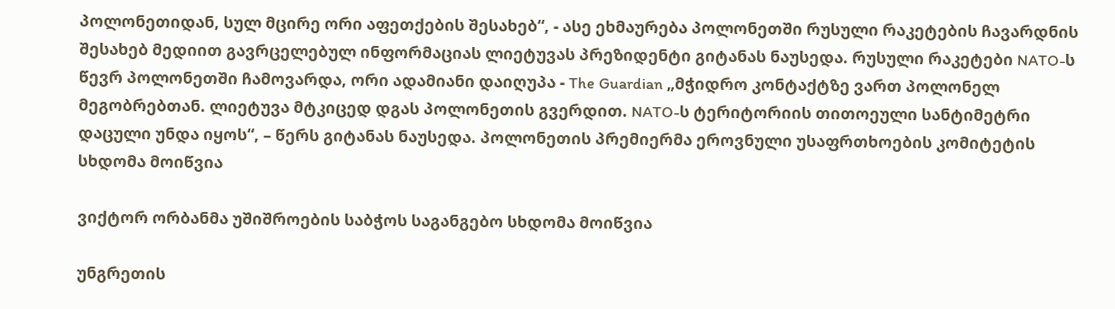პოლონეთიდან, სულ მცირე ორი აფეთქების შესახებ“, - ასე ეხმაურება პოლონეთში რუსული რაკეტების ჩავარდნის შესახებ მედიით გავრცელებულ ინფორმაციას ლიეტუვას პრეზიდენტი გიტანას ნაუსედა. რუსული რაკეტები NATO-ს წევრ პოლონეთში ჩამოვარდა, ორი ადამიანი დაიღუპა - The Guardian „მჭიდრო კონტაქტზე ვართ პოლონელ მეგობრებთან. ლიეტუვა მტკიცედ დგას პოლონეთის გვერდით. NATO-ს ტერიტორიის თითოეული სანტიმეტრი დაცული უნდა იყოს“, – წერს გიტანას ნაუსედა. პოლონეთის პრემიერმა ეროვნული უსაფრთხოების კომიტეტის სხდომა მოიწვია

ვიქტორ ორბანმა უშიშროების საბჭოს საგანგებო სხდომა მოიწვია

უნგრეთის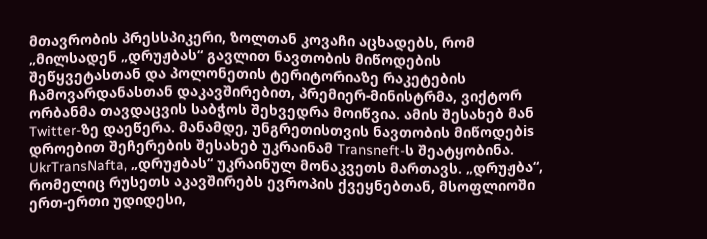მთავრობის პრესსპიკერი, ზოლთან კოვაჩი აცხადებს, რომ „მილსადენ „დრუჟბას“ გავლით ნავთობის მიწოდების შეწყვეტასთან და პოლონეთის ტერიტორიაზე რაკეტების ჩამოვარდანასთან დაკავშირებით, პრემიერ-მინისტრმა, ვიქტორ ორბანმა თავდაცვის საბჭოს შეხვედრა მოიწვია. ამის შესახებ მან Twitter-ზე დაეწერა. მანამდე, უნგრეთისთვის ნავთობის მიწოდებis დროებით შეჩერების შესახებ უკრაინამ Transneft-ს შეატყობინა. UkrTransNafta, „დრუჟბას“ უკრაინულ მონაკვეთს მართავს. „დრუჟბა“, რომელიც რუსეთს აკავშირებს ევროპის ქვეყნებთან, მსოფლიოში ერთ-ერთი უდიდესი,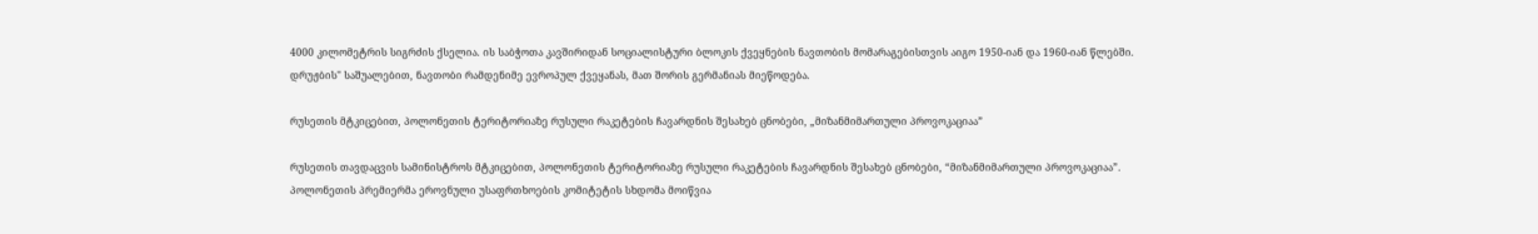4000 კილომეტრის სიგრძის ქსელია. ის საბჭოთა კავშირიდან სოციალისტური ბლოკის ქვეყნების ნავთობის მომარაგებისთვის აიგო 1950-იან და 1960-იან წლებში. დრუჟბის" საშუალებით, ნავთობი რამდენიმე ევროპულ ქვეყანას, მათ შორის გერმანიას მიეწოდება.

რუსეთის მტკიცებით, პოლონეთის ტერიტორიაზე რუსული რაკეტების ჩავარდნის შესახებ ცნობები, „მიზანმიმართული პროვოკაციაა”

რუსეთის თავდაცვის სამინისტროს მტკიცებით, პოლონეთის ტერიტორიაზე რუსული რაკეტების ჩავარდნის შესახებ ცნობები, “მიზანმიმართული პროვოკაციაა”. პოლონეთის პრემიერმა ეროვნული უსაფრთხოების კომიტეტის სხდომა მოიწვია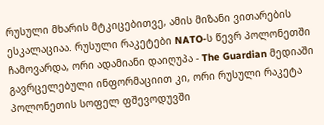რუსული მხარის მტკიცებითვე, ამის მიზანი ვითარების ესკალაციაა. რუსული რაკეტები NATO-ს წევრ პოლონეთში ჩამოვარდა, ორი ადამიანი დაიღუპა - The Guardian მედიაში გავრცელებული ინფორმაციით კი, ორი რუსული რაკეტა პოლონეთის სოფელ ფშევოდუვში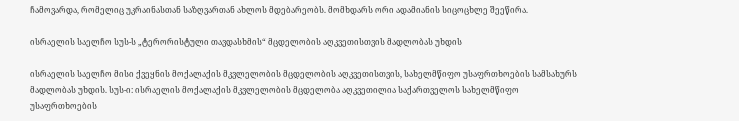ჩამოვარდა, რომელიც უკრაინასთან საზღვართან ახლოს მდებარეობს. მომხდარს ორი ადამიანის სიცოცხლე შეეწირა.

ისრაელის საელჩო სუს-ს „ტერორისტული თავდასხმის“ მცდელობის აღკვეთისთვის მადლობას უხდის

ისრაელის საელჩო მისი ქვეყნის მოქალაქის მკვლელობის მცდელობის აღკვეთისთვის, სახელმწიფო უსაფრთხოების სამსახურს მადლობას უხდის. სუს-ი: ისრაელის მოქალაქის მკვლელობის მცდელობა აღკვეთილია საქართველოს სახელმწიფო უსაფრთხოების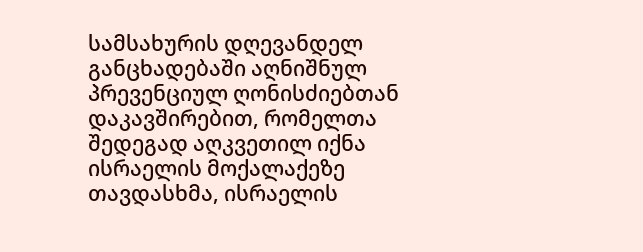სამსახურის დღევანდელ განცხადებაში აღნიშნულ პრევენციულ ღონისძიებთან დაკავშირებით, რომელთა შედეგად აღკვეთილ იქნა ისრაელის მოქალაქეზე თავდასხმა, ისრაელის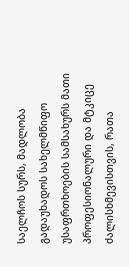საელჩოს სურს, მადლობა გადაუხადოს სახელმწიფო უსაფრთხოების სამსახურს მათი პროფესიონალური და მტკიცე ძალისხმევისთვის, რათა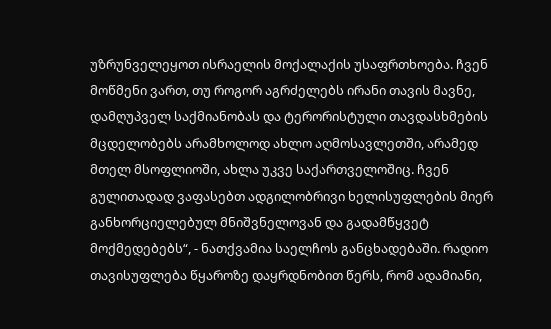უზრუნველეყოთ ისრაელის მოქალაქის უსაფრთხოება. ჩვენ მოწმენი ვართ, თუ როგორ აგრძელებს ირანი თავის მავნე, დამღუპველ საქმიანობას და ტერორისტული თავდასხმების მცდელობებს არამხოლოდ ახლო აღმოსავლეთში, არამედ მთელ მსოფლიოში, ახლა უკვე საქართველოშიც. ჩვენ გულითადად ვაფასებთ ადგილობრივი ხელისუფლების მიერ განხორციელებულ მნიშვნელოვან და გადამწყვეტ მოქმედებებს“, - ნათქვამია საელჩოს განცხადებაში. რადიო თავისუფლება წყაროზე დაყრდნობით წერს, რომ ადამიანი,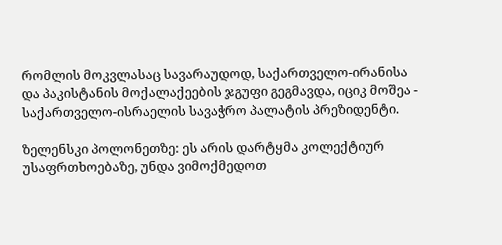რომლის მოკვლასაც სავარაუდოდ, საქართველო-ირანისა და პაკისტანის მოქალაქეების ჯგუფი გეგმავდა, იციკ მოშეა - საქართველო-ისრაელის სავაჭრო პალატის პრეზიდენტი.

ზელენსკი პოლონეთზე: ეს არის დარტყმა კოლექტიურ უსაფრთხოებაზე, უნდა ვიმოქმედოთ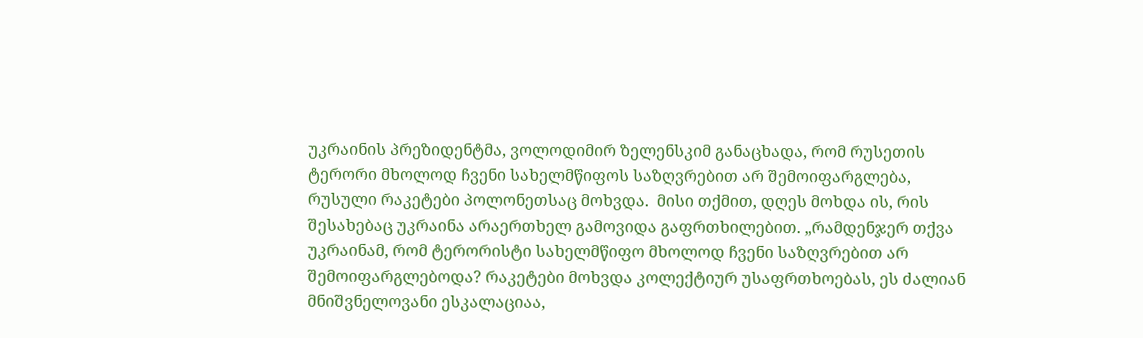უკრაინის პრეზიდენტმა, ვოლოდიმირ ზელენსკიმ განაცხადა, რომ რუსეთის ტერორი მხოლოდ ჩვენი სახელმწიფოს საზღვრებით არ შემოიფარგლება, რუსული რაკეტები პოლონეთსაც მოხვდა.  მისი თქმით, დღეს მოხდა ის, რის შესახებაც უკრაინა არაერთხელ გამოვიდა გაფრთხილებით. „რამდენჯერ თქვა უკრაინამ, რომ ტერორისტი სახელმწიფო მხოლოდ ჩვენი საზღვრებით არ შემოიფარგლებოდა? რაკეტები მოხვდა კოლექტიურ უსაფრთხოებას, ეს ძალიან მნიშვნელოვანი ესკალაციაა,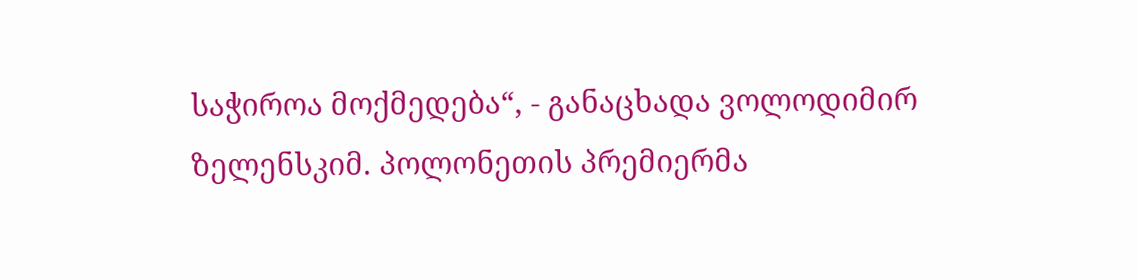საჭიროა მოქმედება“, - განაცხადა ვოლოდიმირ ზელენსკიმ. პოლონეთის პრემიერმა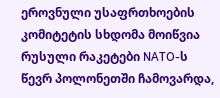ეროვნული უსაფრთხოების კომიტეტის სხდომა მოიწვია რუსული რაკეტები NATO-ს წევრ პოლონეთში ჩამოვარდა,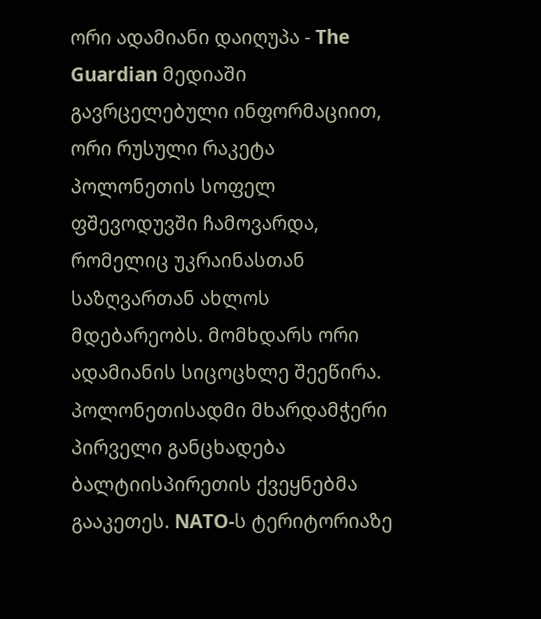ორი ადამიანი დაიღუპა - The Guardian მედიაში გავრცელებული ინფორმაციით, ორი რუსული რაკეტა პოლონეთის სოფელ ფშევოდუვში ჩამოვარდა, რომელიც უკრაინასთან საზღვართან ახლოს მდებარეობს. მომხდარს ორი ადამიანის სიცოცხლე შეეწირა. პოლონეთისადმი მხარდამჭერი პირველი განცხადება ბალტიისპირეთის ქვეყნებმა გააკეთეს. NATO-ს ტერიტორიაზე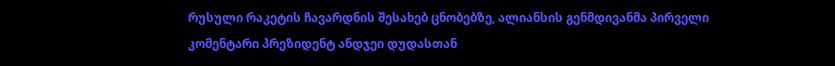რუსული რაკეტის ჩავარდნის შესახებ ცნობებზე, ალიანსის გენმდივანმა პირველი კომენტარი პრეზიდენტ ანდჯეი დუდასთან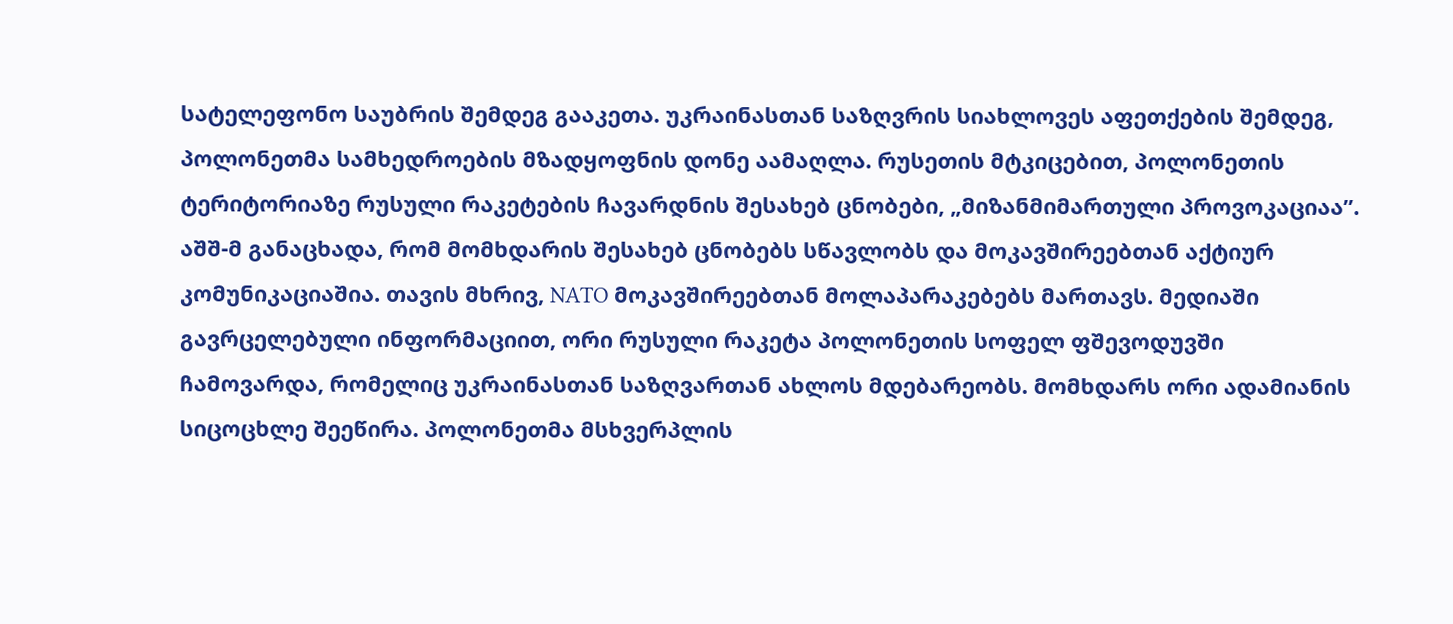სატელეფონო საუბრის შემდეგ გააკეთა. უკრაინასთან საზღვრის სიახლოვეს აფეთქების შემდეგ, პოლონეთმა სამხედროების მზადყოფნის დონე აამაღლა. რუსეთის მტკიცებით, პოლონეთის ტერიტორიაზე რუსული რაკეტების ჩავარდნის შესახებ ცნობები, „მიზანმიმართული პროვოკაციაა”. აშშ-მ განაცხადა, რომ მომხდარის შესახებ ცნობებს სწავლობს და მოკავშირეებთან აქტიურ კომუნიკაციაშია. თავის მხრივ, NATO მოკავშირეებთან მოლაპარაკებებს მართავს. მედიაში გავრცელებული ინფორმაციით, ორი რუსული რაკეტა პოლონეთის სოფელ ფშევოდუვში ჩამოვარდა, რომელიც უკრაინასთან საზღვართან ახლოს მდებარეობს. მომხდარს ორი ადამიანის სიცოცხლე შეეწირა. პოლონეთმა მსხვერპლის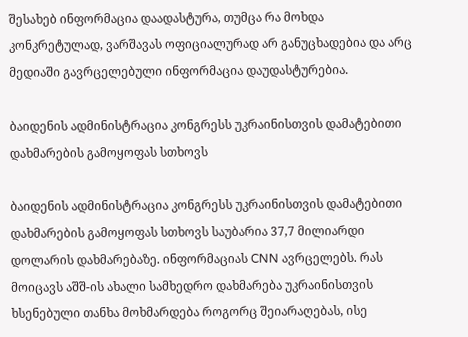შესახებ ინფორმაცია დაადასტურა, თუმცა რა მოხდა კონკრეტულად, ვარშავას ოფიციალურად არ განუცხადებია და არც მედიაში გავრცელებული ინფორმაცია დაუდასტურებია.

ბაიდენის ადმინისტრაცია კონგრესს უკრაინისთვის დამატებითი დახმარების გამოყოფას სთხოვს

ბაიდენის ადმინისტრაცია კონგრესს უკრაინისთვის დამატებითი დახმარების გამოყოფას სთხოვს საუბარია 37,7 მილიარდი დოლარის დახმარებაზე. ინფორმაციას CNN ავრცელებს. რას მოიცავს აშშ-ის ახალი სამხედრო დახმარება უკრაინისთვის ხსენებული თანხა მოხმარდება როგორც შეიარაღებას, ისე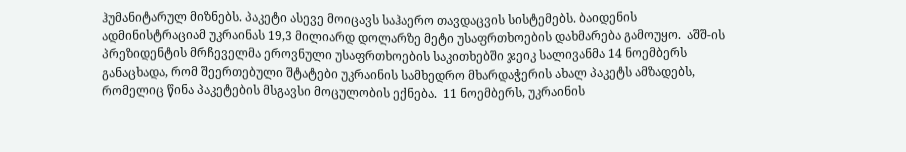ჰუმანიტარულ მიზნებს. პაკეტი ასევე მოიცავს საჰაერო თავდაცვის სისტემებს. ბაიდენის ადმინისტრაციამ უკრაინას 19,3 მილიარდ დოლარზე მეტი უსაფრთხოების დახმარება გამოუყო.  აშშ-ის პრეზიდენტის მრჩეველმა ეროვნული უსაფრთხოების საკითხებში ჯეიკ სალივანმა 14 ნოემბერს განაცხადა, რომ შეერთებული შტატები უკრაინის სამხედრო მხარდაჭერის ახალ პაკეტს ამზადებს, რომელიც წინა პაკეტების მსგავსი მოცულობის ექნება.  11 ნოემბერს, უკრაინის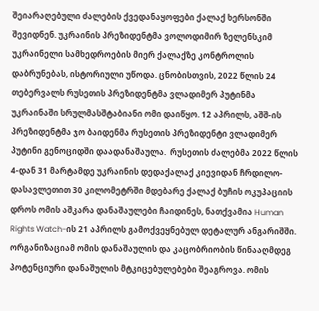შეიარაღებული ძალების ქვედანაყოფები ქალაქ ხერსონში შევიდნენ. უკრაინის პრეზიდენტმა ვოლოდიმირ ზელენსკიმ უკრაინელი სამხედროების მიერ ქალაქზე კონტროლის დაბრუნებას, ისტორიული უწოდა. ცნობისთვის, 2022 წლის 24 თებერვალს რუსეთის პრეზიდენტმა ვლადიმერ პუტინმა უკრაინაში სრულმასშტაბიანი ომი დაიწყო. 12 აპრილს, აშშ-ის პრეზიდენტმა ჯო ბაიდენმა რუსეთის პრეზიდენტი ვლადიმერ პუტინი გენოციდში დაადანაშაულა.  რუსეთის ძალებმა 2022 წლის 4-დან 31 მარტამდე უკრაინის დედაქალაქ კიევიდან ჩრდილო-დასავლეთით 30 კილომეტრში მდებარე ქალაქ ბუჩის ოკუპაციის დროს ომის აშკარა დანაშაულები ჩაიდინეს, ნათქვამია Human Rights Watch-ის 21 აპრილს გამოქვეყნებულ დეტალურ ანგარიშში. ორგანიზაციამ ომის დანაშაულის და კაცობრიობის წინააღმდეგ პოტენციური დანაშულის მტკიცებულებები შეაგროვა. ომის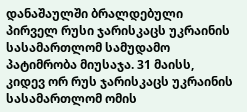დანაშაულში ბრალდებული პირველ რუსი ჯარისკაცს უკრაინის სასამართლომ სამუდამო პატიმრობა მიუსაჯა. 31 მაისს, კიდევ ორ რუს ჯარისკაცს უკრაინის სასამართლომ ომის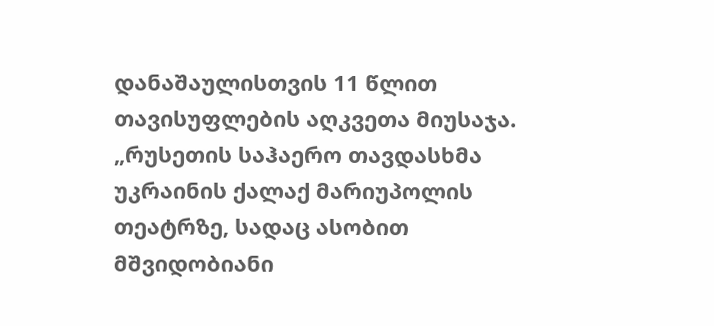დანაშაულისთვის 11 წლით თავისუფლების აღკვეთა მიუსაჯა. „რუსეთის საჰაერო თავდასხმა უკრაინის ქალაქ მარიუპოლის თეატრზე, სადაც ასობით მშვიდობიანი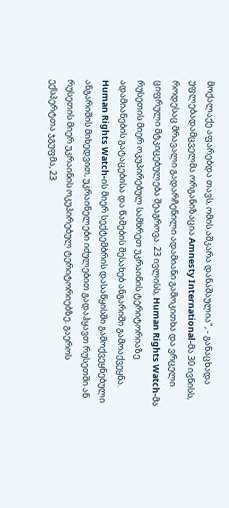მოქალაქე აფარებდა თავს, ომის აშკარა დანაშაულია", - განაცხადა უფლებადამცველმა ორგანიზაცია Amnesty International-მა 30 ივნისს, როდესაც მრავალი გადარჩენილი ადამიანი გამოკითხა და ვრცელი ციფრული მტკიცებულება შეაგროვა. 23 ივლისს, Human Rights Watch-მა რუსეთის მიერ ოკუპირებულ სამხრეთ უკრაინის ტერიტორიაზე ადამიანების გატაცებისა და წამების შესახებ ანგარიში გამოაქვეყნა. Human Rights Watch-ის მიერ სექტემბრის დასაწყისში გამოქვეყნებული ანგარიშის მიხედვით, უკრაინელები იძულებით გადაჰყავთ რუსეთში ან რუსეთის მიერ უკრაინის ოკუპირებულ ტერიტორიებზე. გაეროს ექსპერტთა ჯგუფმა, 23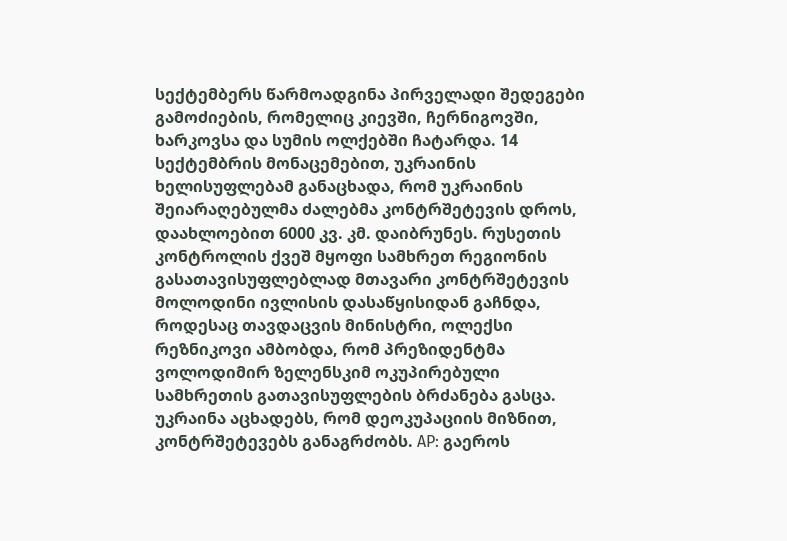სექტემბერს წარმოადგინა პირველადი შედეგები გამოძიების, რომელიც კიევში, ჩერნიგოვში, ხარკოვსა და სუმის ოლქებში ჩატარდა. 14 სექტემბრის მონაცემებით, უკრაინის ხელისუფლებამ განაცხადა, რომ უკრაინის შეიარაღებულმა ძალებმა კონტრშეტევის დროს, დაახლოებით 6000 კვ. კმ. დაიბრუნეს. რუსეთის კონტროლის ქვეშ მყოფი სამხრეთ რეგიონის გასათავისუფლებლად მთავარი კონტრშეტევის მოლოდინი ივლისის დასაწყისიდან გაჩნდა, როდესაც თავდაცვის მინისტრი, ოლექსი რეზნიკოვი ამბობდა, რომ პრეზიდენტმა ვოლოდიმირ ზელენსკიმ ოკუპირებული სამხრეთის გათავისუფლების ბრძანება გასცა. უკრაინა აცხადებს, რომ დეოკუპაციის მიზნით, კონტრშეტევებს განაგრძობს. AP: გაეროს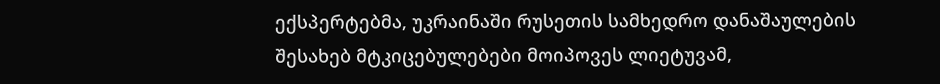ექსპერტებმა, უკრაინაში რუსეთის სამხედრო დანაშაულების შესახებ მტკიცებულებები მოიპოვეს ლიეტუვამ,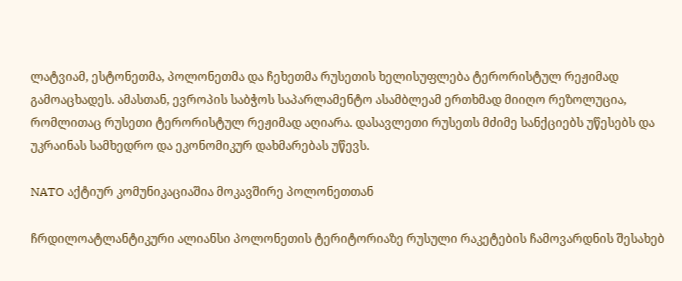ლატვიამ, ესტონეთმა, პოლონეთმა და ჩეხეთმა რუსეთის ხელისუფლება ტერორისტულ რეჟიმად გამოაცხადეს. ამასთან, ევროპის საბჭოს საპარლამენტო ასამბლეამ ერთხმად მიიღო რეზოლუცია, რომლითაც რუსეთი ტერორისტულ რეჟიმად აღიარა. დასავლეთი რუსეთს მძიმე სანქციებს უწესებს და უკრაინას სამხედრო და ეკონომიკურ დახმარებას უწევს.

NATO აქტიურ კომუნიკაციაშია მოკავშირე პოლონეთთან

ჩრდილოატლანტიკური ალიანსი პოლონეთის ტერიტორიაზე რუსული რაკეტების ჩამოვარდნის შესახებ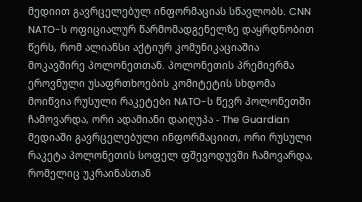მედიით გავრცელებულ ინფორმაციას სწავლობს. CNN NATO-ს ოფიციალურ წარმომადგენელზე დაყრდნობით წერს, რომ ალიანსი აქტიურ კომუნიკაციაშია მოკავშირე პოლონეთთან. პოლონეთის პრემიერმა ეროვნული უსაფრთხოების კომიტეტის სხდომა მოიწვია რუსული რაკეტები NATO-ს წევრ პოლონეთში ჩამოვარდა, ორი ადამიანი დაიღუპა - The Guardian მედიაში გავრცელებული ინფორმაციით, ორი რუსული რაკეტა პოლონეთის სოფელ ფშევოდუვში ჩამოვარდა, რომელიც უკრაინასთან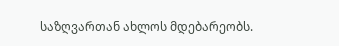საზღვართან ახლოს მდებარეობს.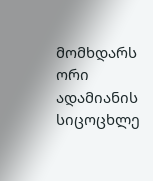მომხდარს ორი ადამიანის სიცოცხლე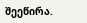შეეწირა.